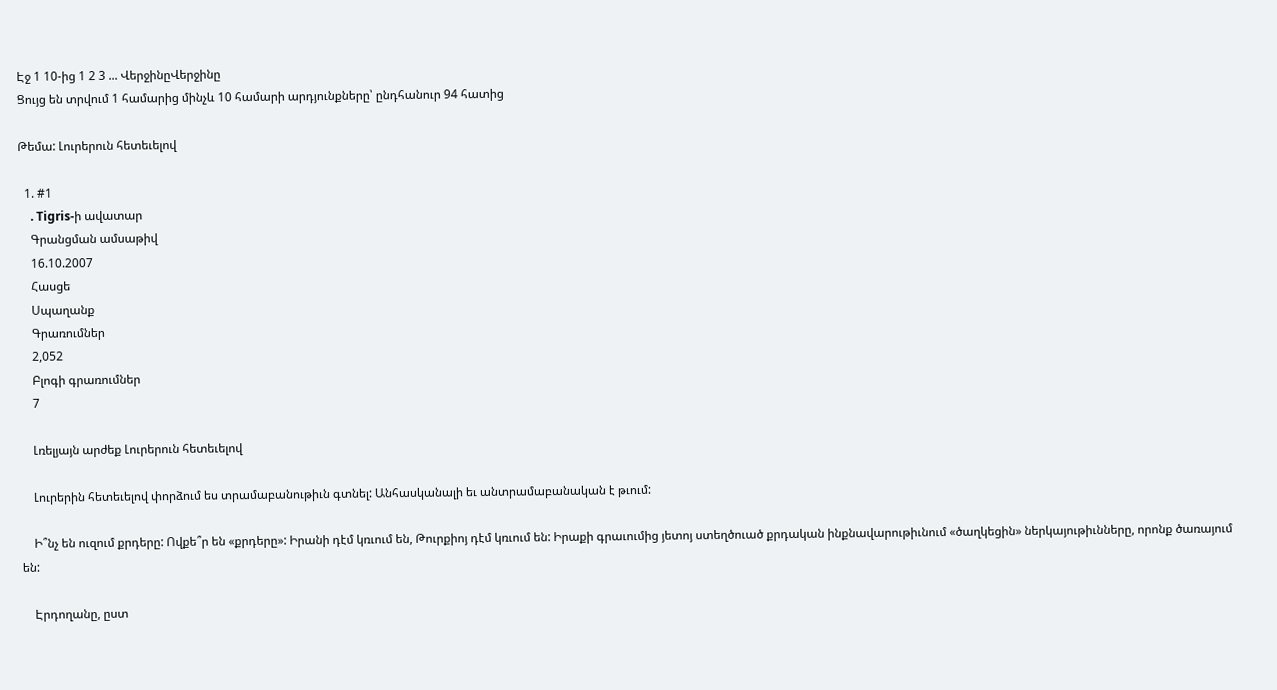Էջ 1 10-ից 1 2 3 ... ՎերջինըՎերջինը
Ցույց են տրվում 1 համարից մինչև 10 համարի արդյունքները՝ ընդհանուր 94 հատից

Թեմա: Լուրերուն հետեւելով

  1. #1
    . Tigris-ի ավատար
    Գրանցման ամսաթիվ
    16.10.2007
    Հասցե
    Սպաղանք
    Գրառումներ
    2,052
    Բլոգի գրառումներ
    7

    Լռելյայն արժեք Լուրերուն հետեւելով

    Լուրերին հետեւելով փորձում ես տրամաբանութիւն գտնել: Անհասկանալի եւ անտրամաբանական է թւում:

    Ի՞նչ են ուզում քրդերը: Ովքե՞ր են «քրդերը»: Իրանի դէմ կռւում են, Թուրքիոյ դէմ կռւում են: Իրաքի գրաւումից յետոյ ստեղծուած քրդական ինքնավարութիւնում «ծաղկեցին» ներկայութիւնները, որոնք ծառայում են:

    Էրդողանը, ըստ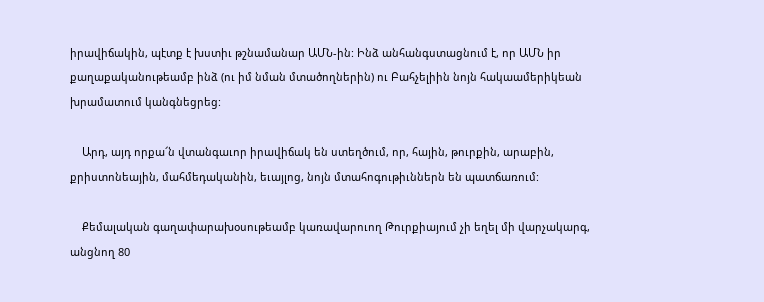իրավիճակին, պէտք է խստիւ թշնամանար ԱՄՆ-ին: Ինձ անհանգստացնում է, որ ԱՄՆ իր քաղաքականութեամբ ինձ (ու իմ նման մտածողներին) ու Բահչելիին նոյն հակաամերիկեան խրամատում կանգնեցրեց:

    Արդ, այդ որքա՜ն վտանգաւոր իրավիճակ են ստեղծում, որ, հային, թուրքին, արաբին, քրիստոնեային, մահմեդականին, եւայլոց, նոյն մտահոգութիւններն են պատճառում:

    Քեմալական գաղափարախօսութեամբ կառավարուող Թուրքիայում չի եղել մի վարչակարգ, անցնող 80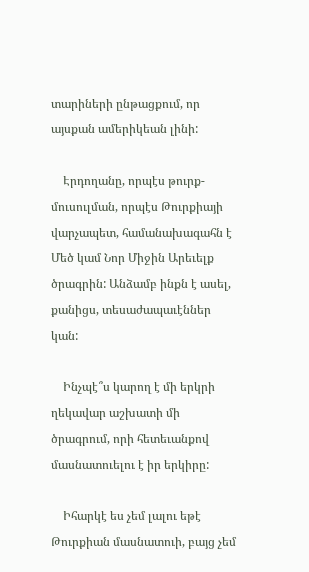տարիների ընթացքում, որ այսքան ամերիկեան լինի:

    Էրդողանը, որպէս թուրք-մուսուլման, որպէս Թուրքիայի վարչապետ, համանախագահն է Մեծ կամ Նոր Միջին Արեւելք ծրագրին: Անձամբ ինքն է ասել, քանիցս, տեսաժապաւէններ կան:

    Ինչպէ՞ս կարող է մի երկրի ղեկավար աշխատի մի ծրագրում, որի հետեւանքով մասնատուելու է իր երկիրը:

    Իհարկէ ես չեմ լալու եթէ Թուրքիան մասնատուի, բայց չեմ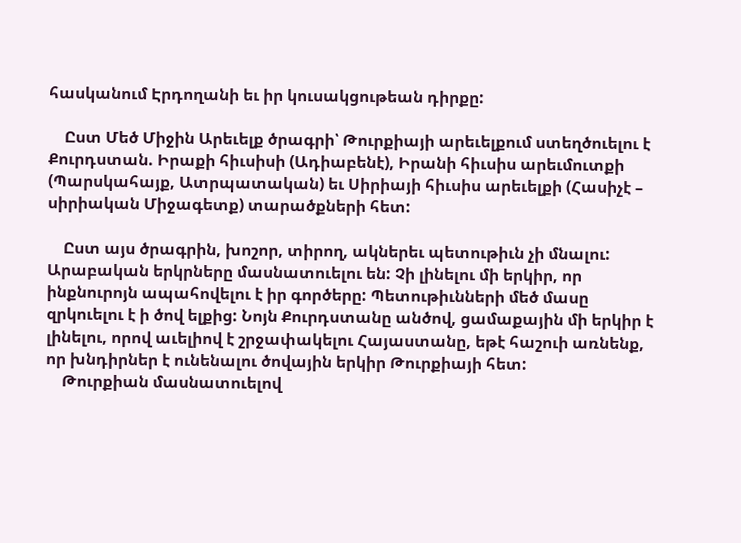հասկանում Էրդողանի եւ իր կուսակցութեան դիրքը:

    Ըստ Մեծ Միջին Արեւելք ծրագրի՝ Թուրքիայի արեւելքում ստեղծուելու է Քուրդստան. Իրաքի հիւսիսի (Ադիաբենէ), Իրանի հիւսիս արեւմուտքի (Պարսկահայք, Ատրպատական) եւ Սիրիայի հիւսիս արեւելքի (Հասիչէ – սիրիական Միջագետք) տարածքների հետ:

    Ըստ այս ծրագրին, խոշոր, տիրող, ակներեւ պետութիւն չի մնալու: Արաբական երկրները մասնատուելու են: Չի լինելու մի երկիր, որ ինքնուրոյն ապահովելու է իր գործերը: Պետութիւնների մեծ մասը զրկուելու է ի ծով ելքից: Նոյն Քուրդստանը անծով, ցամաքային մի երկիր է լինելու, որով աւելիով է շրջափակելու Հայաստանը, եթէ հաշուի առնենք, որ խնդիրներ է ունենալու ծովային երկիր Թուրքիայի հետ:
    Թուրքիան մասնատուելով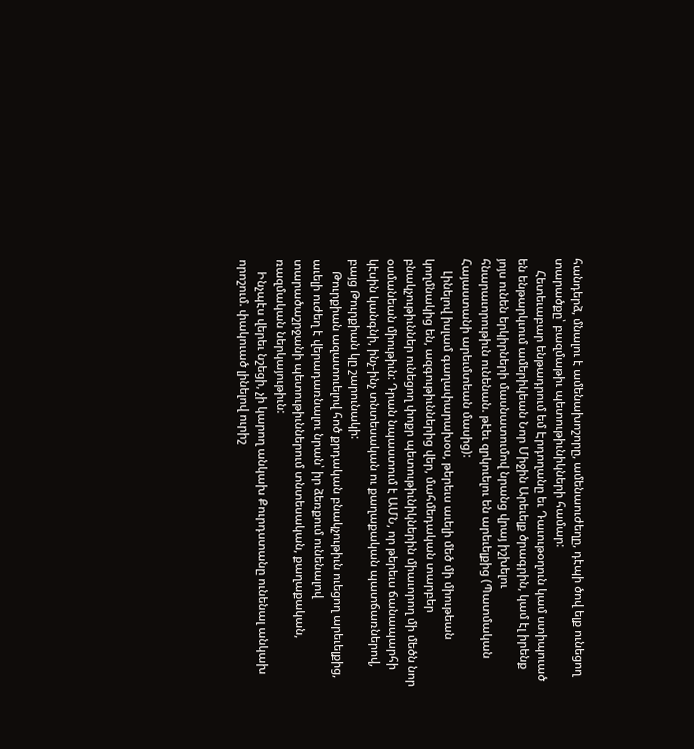հանդերձ, մնալու է ամենախոշորը, ամենաուժեղը, դէպի ծով ելք ունեցող տարածքը՝ բազմաթիւ պետութիւնիկների համար:
    Հետեւաբար ենթադրում եմ Էրդողանը եւ Դաւութօղուն կամ ստիպուած են ենթարկւում ամերիկեան Նոր Միջին Արեւելք ծրագրին, կամ էլ իրենք յոյս ունեն երկիրների մասնատումով նրանց վրայ իշխելու հնարաւորութիւն ունենան. թէեւ զրկուելու են արեւելքից (Պատմական Հայաստանի արեւմտեան մասից):
    Լինելով իսլամ գաղափարախօս, թերեւս աւելի մեծ մի միութեան կողմնակից են, ազգութիւններից վեր, մահմեդական տարբեր բնակչութիւններ ունեցող փոքր պետութիւնիկներին միաւորող մի մեծն նոր օսմանեան միութիւն: Դրան նպաստում է ԱՄՆ, որ թերեւս ճանապարհի կէսին կանգնի, ինչ-ինչ տնտեսական ու քաղաքական պատճառներով, բայց Թուրքիան կը շարունակի:
    Թուրքիան ազատուելով հոծ քրդական բնակչութիւն ուեցող արեւելքից, աւելի ուժեղ է վերադառնալու նրան՝ իր ձեռքում ունենալով տարածաշրջանի պետութիւններում տնտեսական, քաղաքական, ռազմական ներկայութիւն:
    Ինչպէս վերեւ նշեցի, չի կարող անկախ Քուրդստանը ունենալ անկախ որոշում. փակուած լինելով ուրիշ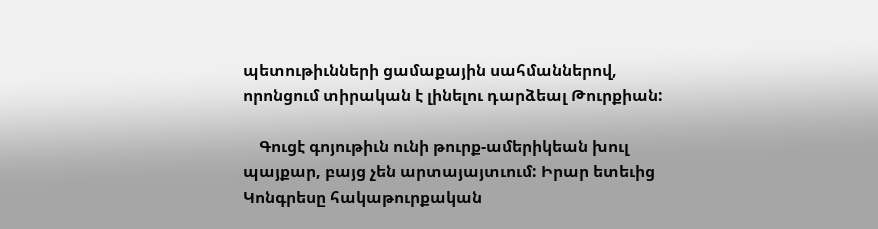պետութիւնների ցամաքային սահմաններով, որոնցում տիրական է լինելու դարձեալ Թուրքիան:

    Գուցէ գոյութիւն ունի թուրք-ամերիկեան խուլ պայքար, բայց չեն արտայայտւում: Իրար ետեւից Կոնգրեսը հակաթուրքական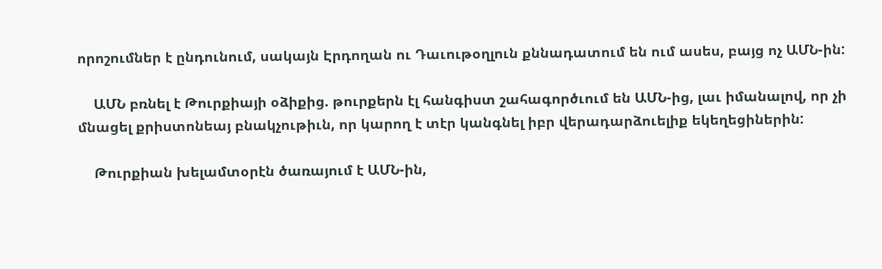որոշումներ է ընդունում, սակայն Էրդողան ու Դաւութօղլուն քննադատում են ում ասես, բայց ոչ ԱՄՆ-ին:

    ԱՄՆ բռնել է Թուրքիայի օձիքից. թուրքերն էլ հանգիստ շահագործւում են ԱՄՆ-ից, լաւ իմանալով, որ չի մնացել քրիստոնեայ բնակչութիւն, որ կարող է տէր կանգնել իբր վերադարձուելիք եկեղեցիներին:

    Թուրքիան խելամտօրէն ծառայում է ԱՄՆ-ին,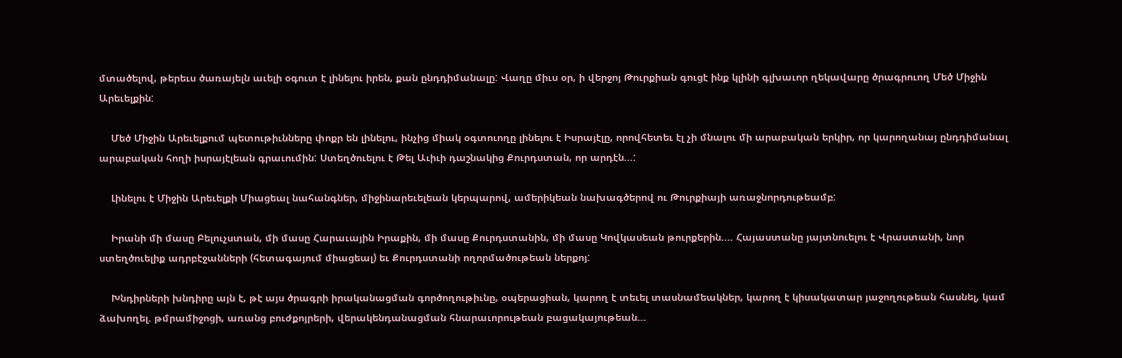մտածելով, թերեւս ծառայելն աւելի օգուտ է լինելու իրեն, քան ընդդիմանալը: Վաղը միւս օր, ի վերջոյ Թուրքիան գուցէ ինք կլինի գլխաւոր ղեկավարը ծրագրուող Մեծ Միջին Արեւելքին:

    Մեծ Միջին Արեւելքում պետութիւնները փոքր են լինելու, ինչից միակ օգտուողը լինելու է Իսրայէլը, որովհետեւ էլ չի մնալու մի արաբական երկիր, որ կարողանայ ընդդիմանալ արաբական հողի իսրայէլեան գրաւումին: Ստեղծուելու է Թել Աւիւի դաշնակից Քուրդստան, որ արդէն...:

    Լինելու է Միջին Արեւելքի Միացեալ նահանգներ, միջինարեւելեան կերպարով, ամերիկեան նախագծերով ու Թուրքիայի առաջնորդութեամբ:

    Իրանի մի մասը Բելուչստան, մի մասը Հարաւային Իրաքին, մի մասը Քուրդստանին, մի մասը Կովկասեան թուրքերին.... Հայաստանը յայտնուելու է Վրաստանի, նոր ստեղծուելիք ադրբէջանների (հետագայում միացեալ) եւ Քուրդստանի ողորմածութեան ներքոյ:

    Խնդիրների խնդիրը այն է, թէ այս ծրագրի իրականացման գործողութիւնը, օպերացիան, կարող է տեւել տասնամեակներ, կարող է կիսակատար յաջողութեան հասնել, կամ ձախողել. թմրամիջոցի, առանց բուժքոյրերի, վերակենդանացման հնարաւորութեան բացակայութեան...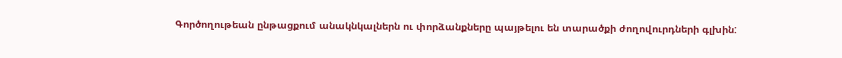Գործողութեան ընթացքում անակնկալներն ու փորձանքները պայթելու են տարածքի ժողովուրդների գլխին: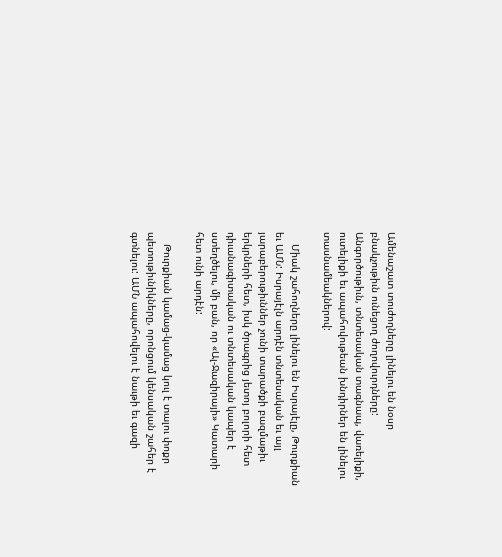Ամենաշատ տուժողները լինելու են նօսր բնակչութիւն ունեցող ժողովուրդները: Անգործութիւն, տնտեսական տագնապ, վառելիքի, ուտելիքի եւ ապահովութեան խնդիրներ են լինելու տասնամեակներով:

    Միակ շահողները լինելու են Իսրայէլը, Թուրքիան եւ ԱՄՆ: Իսրայէլն արդէն տնտեսական եւ այլ յարաբերութիւններ չունի տարածքի բազմաթիւ երկրների հետ, իսկ ծրագրից յետոյ բոլորի հետ դիւանագիտական ու տնտեսական կապեր է ստեղծելու, մի բան, որ «Ալ-Ջազիրայի» Կատարի հետ ունի արդէն:

    Թուրքիան կամաց-կամաց կուլ է տալու փոքր պետութիւնիկները, որոնցում կենսական շահեր է գտնելու: ԱՄՆ ապահովելու է նաւթի եւ գազի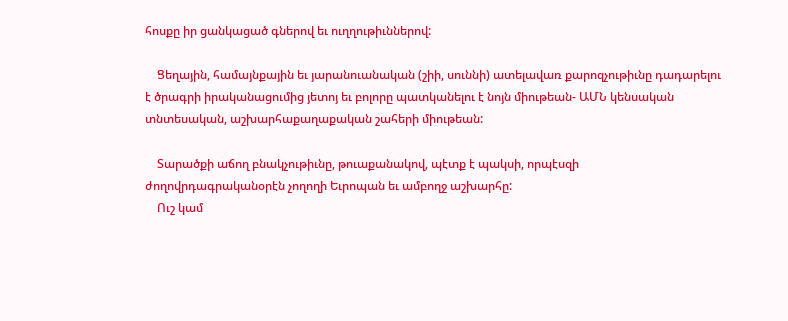հոսքը իր ցանկացած գներով եւ ուղղութիւններով:

    Ցեղային, համայնքային եւ յարանուանական (շիի, սուննի) ատելավառ քարոզչութիւնը դադարելու է ծրագրի իրականացումից յետոյ եւ բոլորը պատկանելու է նոյն միութեան- ԱՄՆ կենսական տնտեսական, աշխարհաքաղաքական շահերի միութեան:

    Տարածքի աճող բնակչութիւնը, թուաքանակով, պէտք է պակսի, որպէսզի ժողովրդագրականօրէն չողողի Եւրոպան եւ ամբողջ աշխարհը:
    Ուշ կամ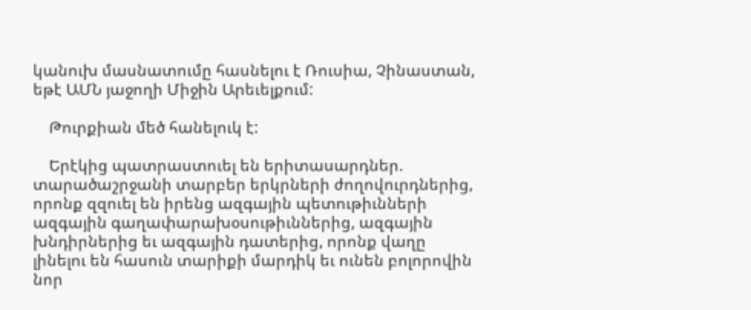կանուխ մասնատումը հասնելու է Ռուսիա, Չինաստան, եթէ ԱՄՆ յաջողի Միջին Արեւելքում:

    Թուրքիան մեծ հանելուկ է:

    Երէկից պատրաստուել են երիտասարդներ. տարածաշրջանի տարբեր երկրների ժողովուրդներից, որոնք զզուել են իրենց ազգային պետութիւնների ազգային գաղափարախօսութիւններից, ազգային խնդիրներից եւ ազգային դատերից, որոնք վաղը լինելու են հասուն տարիքի մարդիկ եւ ունեն բոլորովին նոր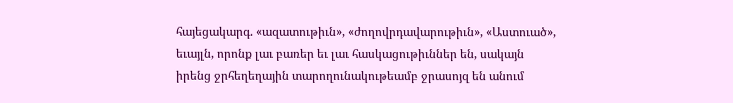հայեցակարգ. «ազատութիւն», «ժողովրդավարութիւն», «Աստուած», եւայլն, որոնք լաւ բառեր եւ լաւ հասկացութիւններ են, սակայն իրենց ջրհեղեղային տարողունակութեամբ ջրասոյզ են անում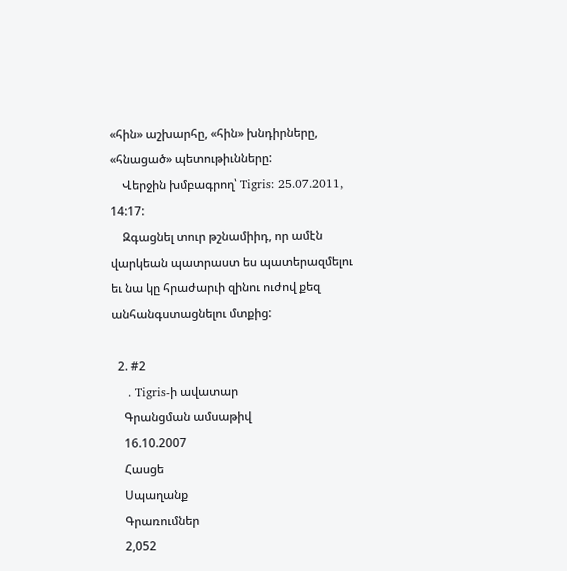«հին» աշխարհը, «հին» խնդիրները, «հնացած» պետութիւնները:
    Վերջին խմբագրող՝ Tigris: 25.07.2011, 14:17:
    Զգացնել տուր թշնամիիդ, որ ամէն վարկեան պատրաստ ես պատերազմելու եւ նա կը հրաժարւի զինու ուժով քեզ անհանգստացնելու մտքից:

  2. #2
    . Tigris-ի ավատար
    Գրանցման ամսաթիվ
    16.10.2007
    Հասցե
    Սպաղանք
    Գրառումներ
    2,052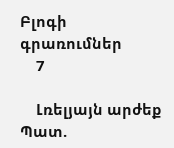Բլոգի գրառումներ
    7

    Լռելյայն արժեք Պատ.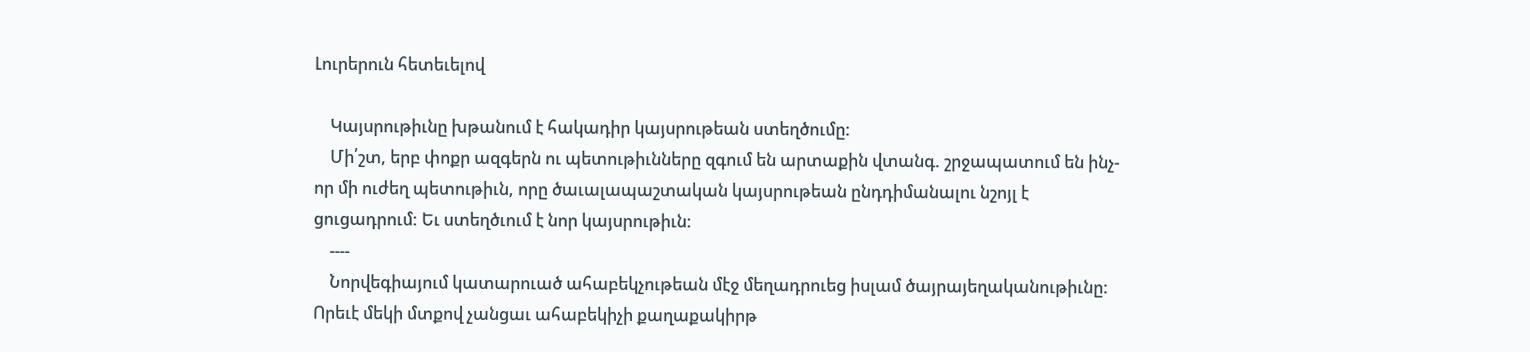Լուրերուն հետեւելով

    Կայսրութիւնը խթանում է հակադիր կայսրութեան ստեղծումը:
    Մի՛շտ, երբ փոքր ազգերն ու պետութիւնները զգում են արտաքին վտանգ. շրջապատում են ինչ-որ մի ուժեղ պետութիւն, որը ծաւալապաշտական կայսրութեան ընդդիմանալու նշոյլ է ցուցադրում: Եւ ստեղծւում է նոր կայսրութիւն:
    ----
    Նորվեգիայում կատարուած ահաբեկչութեան մէջ մեղադրուեց իսլամ ծայրայեղականութիւնը: Որեւէ մեկի մտքով չանցաւ ահաբեկիչի քաղաքակիրթ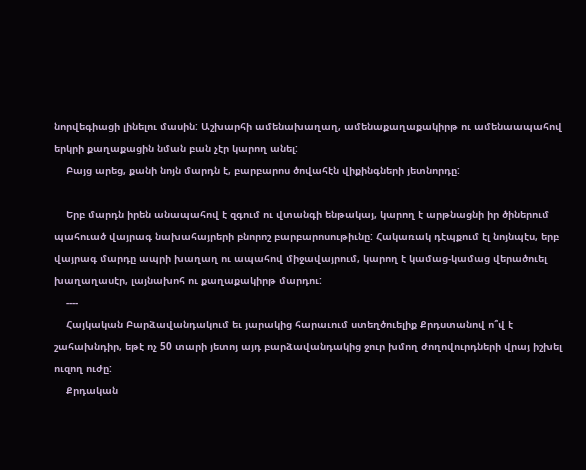նորվեգիացի լինելու մասին: Աշխարհի ամենախաղաղ, ամենաքաղաքակիրթ ու ամենաապահով երկրի քաղաքացին նման բան չէր կարող անել:
    Բայց արեց, քանի նոյն մարդն է, բարբարոս ծովահէն վիքինգների յետնորդը:

    Երբ մարդն իրեն անապահով է զգում ու վտանգի ենթակայ, կարող է արթնացնի իր ծիներում պահուած վայրագ նախահայրերի բնորոշ բարբարոսութիւնը: Հակառակ դէպքում էլ նոյնպէս, երբ վայրագ մարդը ապրի խաղաղ ու ապահով միջավայրում, կարող է կամաց-կամաց վերածուել խաղաղասէր, լայնախոհ ու քաղաքակիրթ մարդու:
    ----
    Հայկական Բարձավանդակում եւ յարակից հարաւում ստեղծուելիք Քրդստանով ո՞վ է շահախնդիր, եթէ ոչ 50 տարի յետոյ այդ բարձավանդակից ջուր խմող ժողովուրդների վրայ իշխել ուզող ուժը:
    Քրդական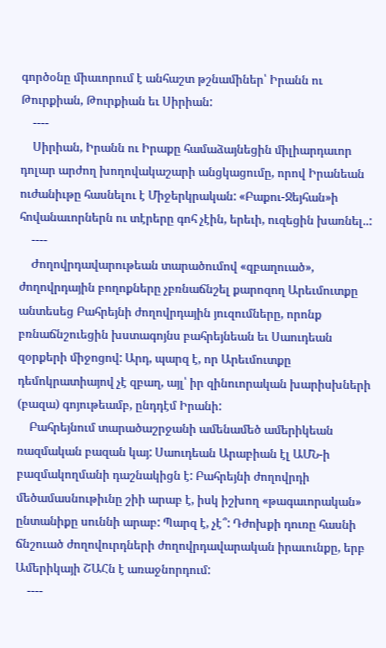գործօնը միաւորում է անհաշտ թշնամիներ՝ Իրանն ու Թուրքիան, Թուրքիան եւ Սիրիան:
    ----
    Սիրիան, Իրանն ու Իրաքը համաձայնեցին միլիարդաւոր դոլար արժող խողովակաշարի անցկացումը, որով Իրանեան ուժանիւթը հասնելու է Միջերկրական: «Բաքու-Ջեյհան»ի հովանաւորներն ու տէրերը գոհ չէին, երեւի, ուզեցին խառնել..:
    ----
    Ժողովրդավարութեան տարածումով «զբաղուած», ժողովրդային բողոքները չբռնաճնշել քարոզող Արեւմուտքը անտեսեց Բահրեյնի ժողովրդային յուզումները, որոնք բռնաճնշուեցին խստագոյնս բահրեյնեան եւ Սաուդեան զօրքերի միջոցով: Արդ, պարզ է, որ Արեւմուտքը դեմոկրատիայով չէ զբաղ, այլ՝ իր զինուորական խարիսխների (բազա) գոյութեամբ, ընդդէմ Իրանի:
    Բահրեյնում տարածաշրջանի ամենամեծ ամերիկեան ռազմական բազան կայ: Սաուդեան Արաբիան էլ ԱՄՆ-ի բազմակողմանի դաշնակիցն է: Բահրեյնի ժողովրդի մեծամասնութիւնը շիի արաբ է, իսկ իշխող «թագաւորական» ընտանիքը սուննի արաբ: Պարզ է, չէ՞: Դժոխքի դուռը հասնի ճնշուած ժողովուրդների ժողովրդավարական իրաւունքը, երբ Ամերիկայի ՇԱՀն է առաջնորդում:
    ----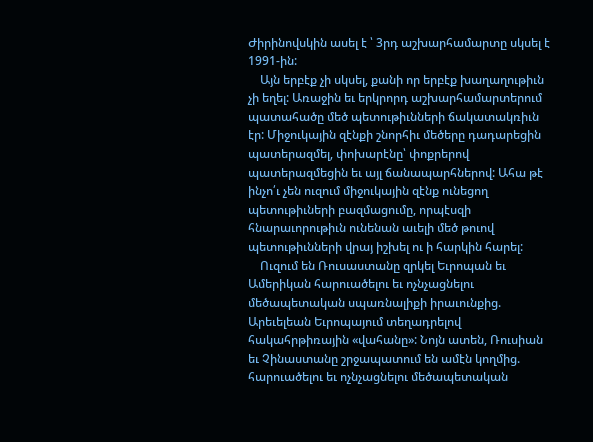Ժիրինովսկին ասել է ՝ 3րդ աշխարհամարտը սկսել է 1991-ին:
    Այն երբէք չի սկսել, քանի որ երբէք խաղաղութիւն չի եղել: Առաջին եւ երկրորդ աշխարհամարտերում պատահածը մեծ պետութիւնների ճակատակռիւն էր: Միջուկային զէնքի շնորհիւ մեծերը դադարեցին պատերազմել, փոխարէնը՝ փոքրերով պատերազմեցին եւ այլ ճանապարհներով: Ահա թէ ինչո՛ւ չեն ուզում միջուկային զէնք ունեցող պետութիւների բազմացումը, որպէսզի հնարաւորութիւն ունենան աւելի մեծ թուով պետութիւնների վրայ իշխել ու ի հարկին հարել:
    Ուզում են Ռուսաստանը զրկել Եւրոպան եւ Ամերիկան հարուածելու եւ ոչնչացնելու մեծապետական սպառնալիքի իրաւունքից. Արեւելեան Եւրոպայում տեղադրելով հակահրթիռային «վահանը»: Նոյն ատեն, Ռուսիան եւ Չինաստանը շրջապատում են ամէն կողմից. հարուածելու եւ ոչնչացնելու մեծապետական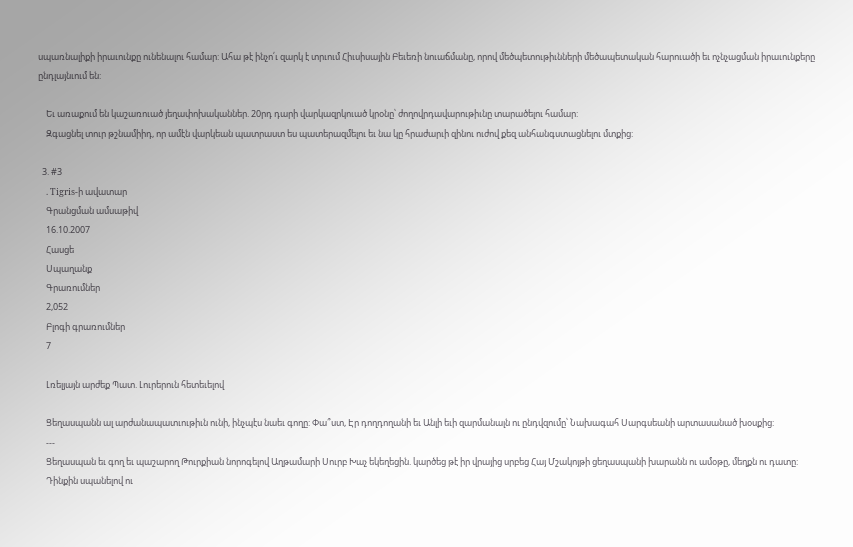սպառնալիքի իրաւունքը ունենալու համար: Ահա թէ ինչո՛ւ զարկ է տրւում Հիւսիսային Բեւեռի նուաճմանը, որով մեծպետութիւնների մեծապետական հարուածի եւ ոչնչացման իրաւունքերը ընդլայնւում են:

    Եւ առաքում են կաշառուած յեղափոխականներ. 20րդ դարի վարկազրկուած կրօնը՝ ժողովրդավարութիւնը տարածելու համար:
    Զգացնել տուր թշնամիիդ, որ ամէն վարկեան պատրաստ ես պատերազմելու եւ նա կը հրաժարւի զինու ուժով քեզ անհանգստացնելու մտքից:

  3. #3
    . Tigris-ի ավատար
    Գրանցման ամսաթիվ
    16.10.2007
    Հասցե
    Սպաղանք
    Գրառումներ
    2,052
    Բլոգի գրառումներ
    7

    Լռելյայն արժեք Պատ. Լուրերուն հետեւելով

    Ցեղասպանն ալ արժանապատւութիւն ունի, ինչպէս նաեւ գողը: Փա՞ստ, Էր դողդողանի եւ Անլի եւի զարմանալն ու ընդվզումը՝ Նախագահ Սարգսեանի արտասանած խօսքից:
    ---
    Ցեղասպան եւ գող եւ պաշարող Թուրքիան նորոգելով Աղթամարի Սուրբ Խաչ եկեղեցին. կարծեց թէ իր վրայից սրբեց Հայ Մշակոյթի ցեղասպանի խարանն ու ամօթը, մեղքն ու դատը:
    Դինքին սպանելով ու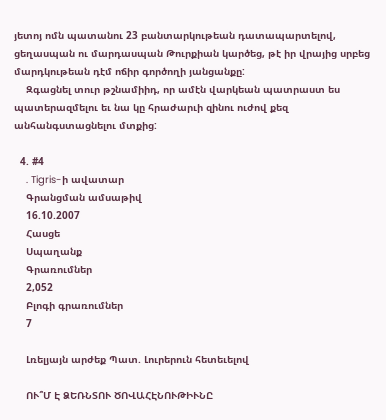յետոյ ոմն պատանու 23 բանտարկութեան դատապարտելով, ցեղասպան ու մարդասպան Թուրքիան կարծեց, թէ իր վրայից սրբեց մարդկութեան դէմ ոճիր գործողի յանցանքը:
    Զգացնել տուր թշնամիիդ, որ ամէն վարկեան պատրաստ ես պատերազմելու եւ նա կը հրաժարւի զինու ուժով քեզ անհանգստացնելու մտքից:

  4. #4
    . Tigris-ի ավատար
    Գրանցման ամսաթիվ
    16.10.2007
    Հասցե
    Սպաղանք
    Գրառումներ
    2,052
    Բլոգի գրառումներ
    7

    Լռելյայն արժեք Պատ. Լուրերուն հետեւելով

    ՈՒ՞Մ Է ՁԵՌՆՏՈՒ ԾՈՎԱՀԷՆՈՒԹԻՒՆԸ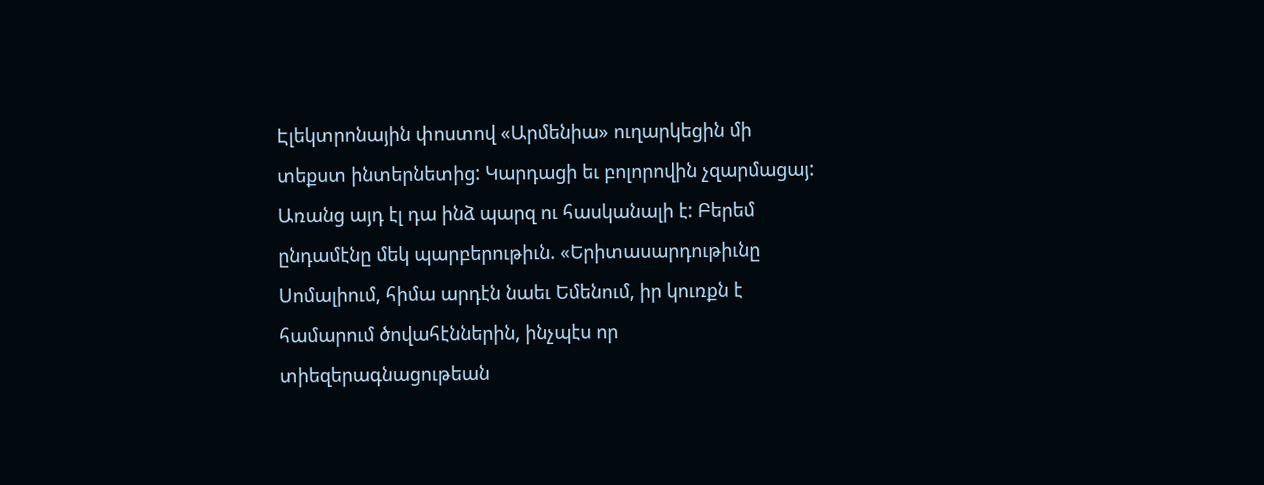Էլեկտրոնային փոստով «Արմենիա» ուղարկեցին մի տեքստ ինտերնետից: Կարդացի եւ բոլորովին չզարմացայ: Առանց այդ էլ դա ինձ պարզ ու հասկանալի է: Բերեմ ընդամէնը մեկ պարբերութիւն. «Երիտասարդութիւնը Սոմալիում, հիմա արդէն նաեւ Եմենում, իր կուռքն է համարում ծովահէններին, ինչպէս որ տիեզերագնացութեան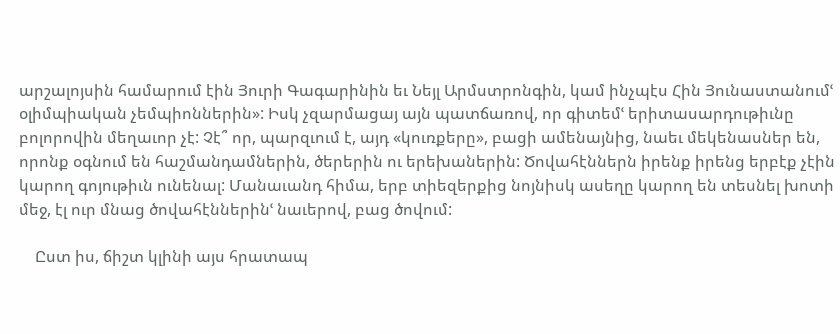արշալոյսին համարում էին Յուրի Գագարինին եւ Նեյլ Արմստրոնգին, կամ ինչպէս Հին Յունաստանումՙ օլիմպիական չեմպիոններին»: Իսկ չզարմացայ այն պատճառով, որ գիտեմՙ երիտասարդութիւնը բոլորովին մեղաւոր չէ: Չէ՞ որ, պարզւում է, այդ «կուռքերը», բացի ամենայնից, նաեւ մեկենասներ են, որոնք օգնում են հաշմանդամներին, ծերերին ու երեխաներին: Ծովահէններն իրենք իրենց երբէք չէին կարող գոյութիւն ունենալ: Մանաւանդ հիմա, երբ տիեզերքից նոյնիսկ ասեղը կարող են տեսնել խոտի մեջ, էլ ուր մնաց ծովահէններինՙ նաւերով, բաց ծովում:

    Ըստ իս, ճիշտ կլինի այս հրատապ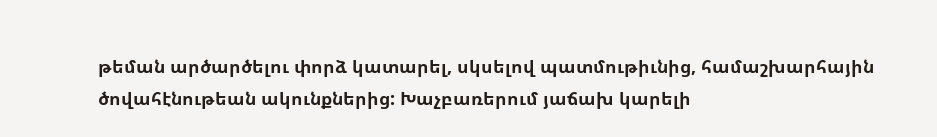թեման արծարծելու փորձ կատարել, սկսելով պատմութիւնից, համաշխարհային ծովահէնութեան ակունքներից: Խաչբառերում յաճախ կարելի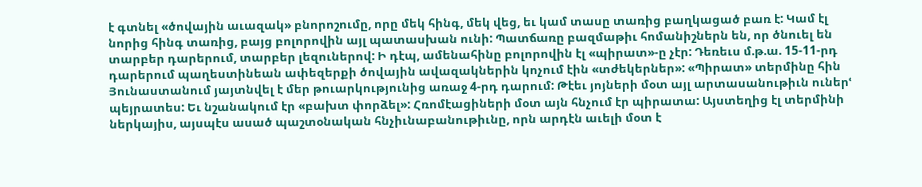է գտնել «ծովային աւազակ» բնորոշումը, որը մեկ հինգ, մեկ վեց, եւ կամ տասը տառից բաղկացած բառ է: Կամ էլ նորից հինգ տառից, բայց բոլորովին այլ պատասխան ունի: Պատճառը բազմաթիւ հոմանիշներն են, որ ծնուել են տարբեր դարերում, տարբեր լեզուներով: Ի դէպ, ամենահինը բոլորովին էլ «պիրատ»-ը չէր: Դեռեւս մ.թ.ա. 15-11-րդ դարերում պաղեստինեան ափեզերքի ծովային ավազակներին կոչում էին «տժեկերներ»: «Պիրատ» տերմինը հին Յունաստանում յայտնվել է մեր թուարկությունից առաջ 4-րդ դարում: Թէեւ յոյների մօտ այլ արտասանութիւն ուներՙ պեյրատես: Եւ նշանակում էր «բախտ փորձել»: Հռոմէացիների մօտ այն հնչում էր պիրատա: Այստեղից էլ տերմինի ներկայիս, այսպէս ասած պաշտօնական հնչիւնաբանութիւնը, որն արդէն աւելի մօտ է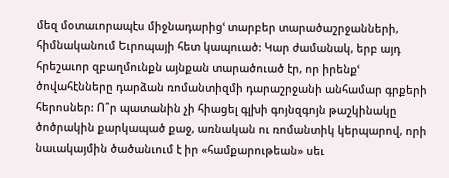մեզ մօտաւորապէս միջնադարիցՙ տարբեր տարածաշրջանների, հիմնականում Եւրոպայի հետ կապուած: Կար ժամանակ, երբ այդ հրեշաւոր զբաղմունքն այնքան տարածուած էր, որ իրենքՙ ծովահէնները դարձան ռոմանտիզմի դարաշրջանի անհամար գրքերի հերոսներ: Ո՞ր պատանին չի հիացել գլխի գոյնզգոյն թաշկինակը ծոծրակին քարկապած քաջ, առնական ու ռոմանտիկ կերպարով, որի նաւակայմին ծածանւում է իր «համքարութեան» սեւ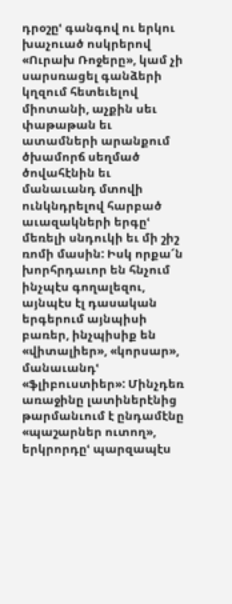դրօշըՙ գանգով ու երկու խաչուած ոսկրերով «Ուրախ Ռոջերը», կամ չի սարսռացել գանձերի կղզում հետեւելով միոտանի, աչքին սեւ փաթաթան եւ ատամների արանքում ծխամորճ սեղմած ծովահէնին եւ մանաւանդ մտովի ունկնդրելով հարբած աւազակների երգըՙ մեռելի սնդուկի եւ մի շիշ ռոմի մասին: Իսկ որքա՜ն խորհրդաւոր են հնչում ինչպէս գողալեզու, այնպէս էլ դասական երգերում այնպիսի բառեր, ինչպիսիք են «վիտալիեր», «կորսար», մանաւանդՙ «ֆլիբուստիեր»: Մինչդեռ առաջինը լատիներէնից թարմանւում է ընդամէնը «պաշարներ ուտող», երկրորդըՙ պարզապէս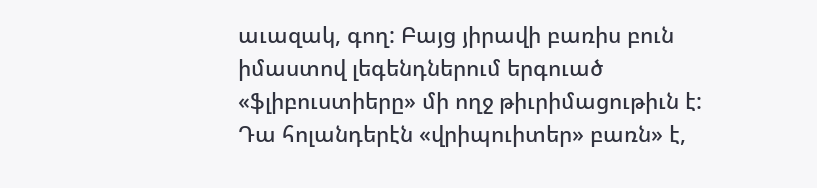աւազակ, գող: Բայց յիրավի բառիս բուն իմաստով լեգենդներում երգուած «ֆլիբուստիերը» մի ողջ թիւրիմացութիւն է: Դա հոլանդերէն «վրիպուիտեր» բառն» է,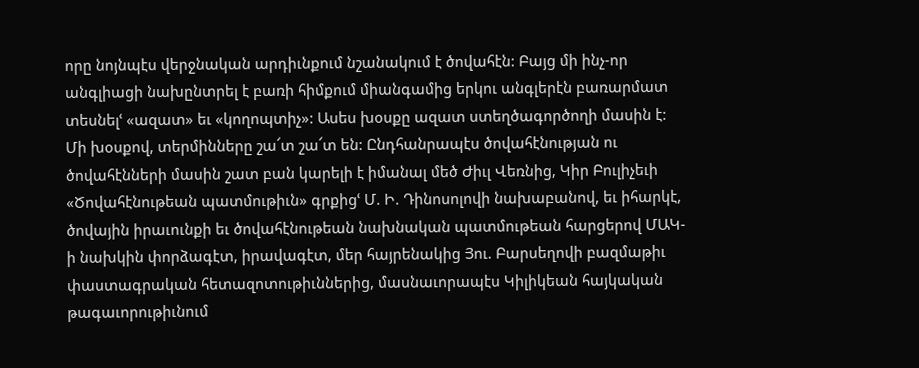որը նոյնպէս վերջնական արդիւնքում նշանակում է ծովահէն: Բայց մի ինչ-որ անգլիացի նախընտրել է բառի հիմքում միանգամից երկու անգլերէն բառարմատ տեսնելՙ «ազատ» եւ «կողոպտիչ»: Ասես խօսքը ազատ ստեղծագործողի մասին է: Մի խօսքով, տերմինները շա՜տ շա՜տ են: Ընդհանրապէս ծովահէնության ու ծովահէնների մասին շատ բան կարելի է իմանալ մեծ Ժիւլ Վեռնից, Կիր Բուլիչեւի «Ծովահէնութեան պատմութիւն» գրքիցՙ Մ. Ի. Դինոսոլովի նախաբանով, եւ իհարկէ, ծովային իրաւունքի եւ ծովահէնութեան նախնական պատմութեան հարցերով ՄԱԿ-ի նախկին փորձագէտ, իրավագէտ, մեր հայրենակից Յու. Բարսեղովի բազմաթիւ փաստագրական հետազոտութիւններից, մասնաւորապէս Կիլիկեան հայկական թագաւորութիւնում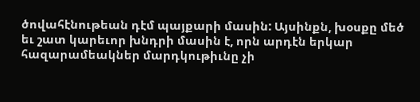ծովահէնութեան դէմ պայքարի մասին: Այսինքն, խօսքը մեծ եւ շատ կարեւոր խնդրի մասին է, որն արդէն երկար հազարամեակներ մարդկութիւնը չի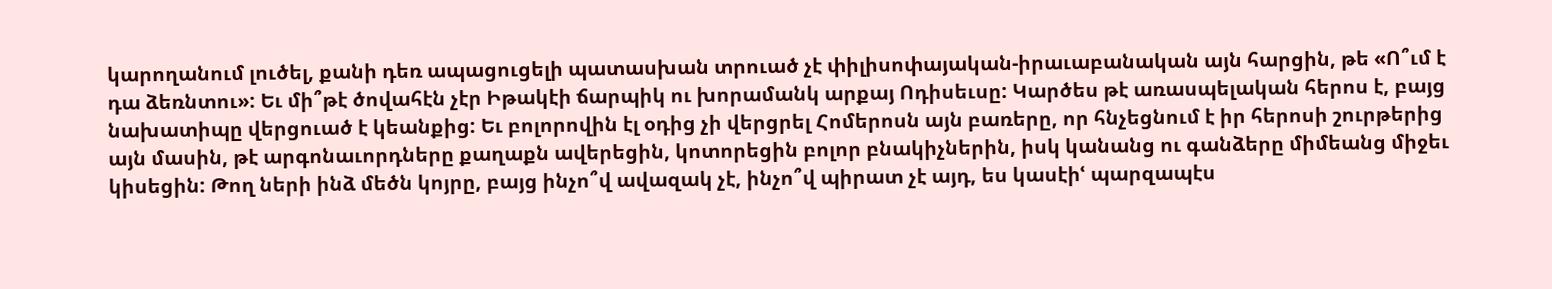կարողանում լուծել, քանի դեռ ապացուցելի պատասխան տրուած չէ փիլիսոփայական-իրաւաբանական այն հարցին, թե «Ո՞ւմ է դա ձեռնտու»: Եւ մի՞թէ ծովահէն չէր Իթակէի ճարպիկ ու խորամանկ արքայ Ոդիսեւսը: Կարծես թէ առասպելական հերոս է, բայց նախատիպը վերցուած է կեանքից: Եւ բոլորովին էլ օդից չի վերցրել Հոմերոսն այն բառերը, որ հնչեցնում է իր հերոսի շուրթերից այն մասին, թէ արգոնաւորդները քաղաքն ավերեցին, կոտորեցին բոլոր բնակիչներին, իսկ կանանց ու գանձերը միմեանց միջեւ կիսեցին: Թող ների ինձ մեծն կոյրը, բայց ինչո՞վ ավազակ չէ, ինչո՞վ պիրատ չէ այդ, ես կասէիՙ պարզապէս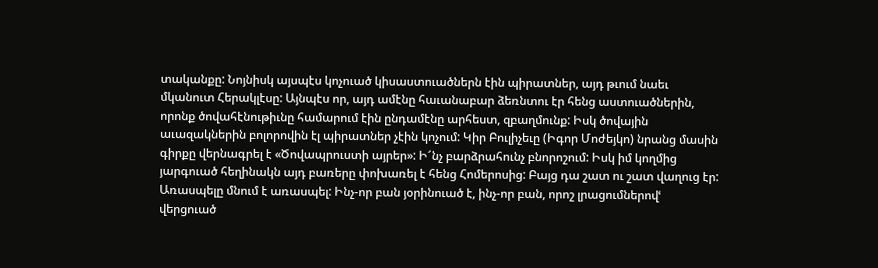տականքը: Նոյնիսկ այսպէս կոչուած կիսաստուածներն էին պիրատներ, այդ թւում նաեւ մկանուտ Հերակլէսը: Այնպէս որ, այդ ամէնը հաւանաբար ձեռնտու էր հենց աստուածներին, որոնք ծովահէնութիւնը համարում էին ընդամէնը արհեստ, զբաղմունք: Իսկ ծովային աւազակներին բոլորովին էլ պիրատներ չէին կոչում: Կիր Բուլիչեւը (Իգոր Մոժեյկո) նրանց մասին գիրքը վերնագրել է «Ծովապրուստի այրեր»: Ի՜նչ բարձրահունչ բնորոշում: Իսկ իմ կողմից յարգուած հեղինակն այդ բառերը փոխառել է հենց Հոմերոսից: Բայց դա շատ ու շատ վաղուց էր: Առասպելը մնում է առասպել: Ինչ-որ բան յօրինուած է, ինչ-որ բան, որոշ լրացումներովՙ վերցուած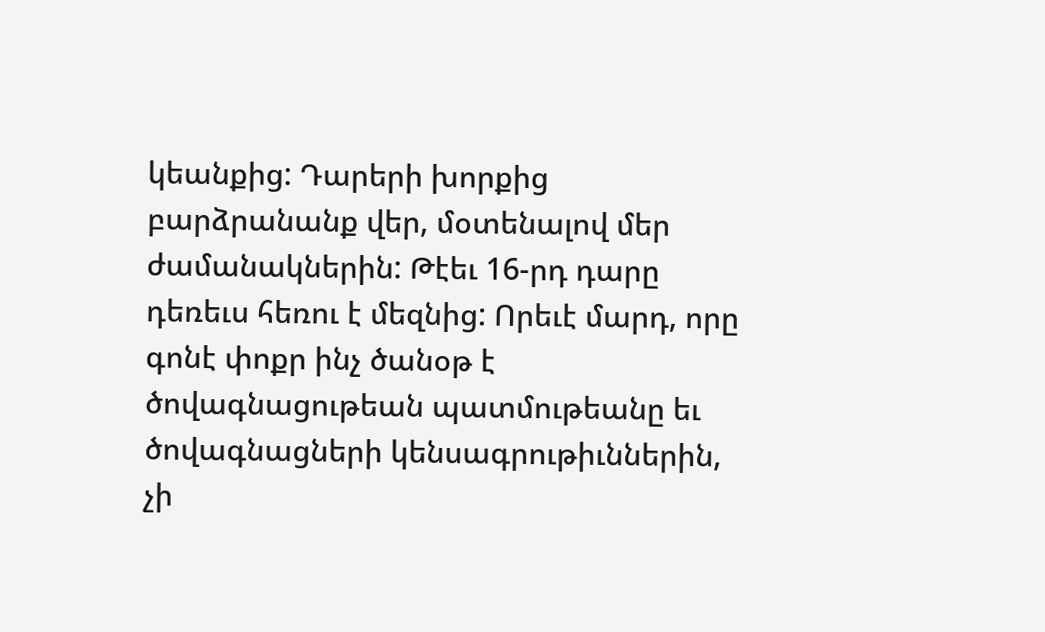կեանքից: Դարերի խորքից բարձրանանք վեր, մօտենալով մեր ժամանակներին: Թէեւ 16-րդ դարը դեռեւս հեռու է մեզնից: Որեւէ մարդ, որը գոնէ փոքր ինչ ծանօթ է ծովագնացութեան պատմութեանը եւ ծովագնացների կենսագրութիւններին, չի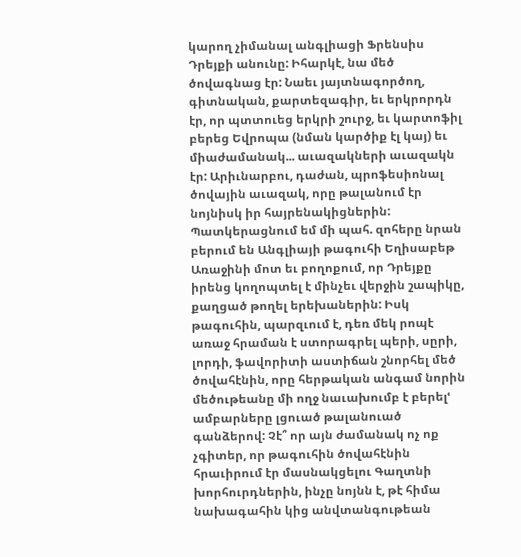կարող չիմանալ անգլիացի Ֆրենսիս Դրեյքի անունը: Իհարկէ, նա մեծ ծովագնաց էր: Նաեւ յայտնագործող, գիտնական, քարտեզագիր, եւ երկրորդն էր, որ պտտուեց երկրի շուրջ, եւ կարտոֆիլ բերեց Եվրոպա (նման կարծիք էլ կայ) եւ միաժամանակ... աւազակների աւազակն էր: Արիւնարբու, դաժան, պրոֆեսիոնալ ծովային աւազակ, որը թալանում էր նոյնիսկ իր հայրենակիցներին: Պատկերացնում եմ մի պահ. զոհերը նրան բերում են Անգլիայի թագուհի Եղիսաբեթ Առաջինի մոտ եւ բողոքում, որ Դրեյքը իրենց կողոպտել է մինչեւ վերջին շապիկը, քաղցած թողել երեխաներին: Իսկ թագուհին, պարզւում է, դեռ մեկ րոպէ առաջ հրաման է ստորագրել պերի, սըրի, լորդի, ֆավորիտի աստիճան շնորհել մեծ ծովահէնին, որը հերթական անգամ նորին մեծութեանը մի ողջ նաւախումբ է բերելՙ ամբարները լցուած թալանուած գանձերով: Չէ՞ որ այն ժամանակ ոչ ոք չգիտեր, որ թագուհին ծովահէնին հրաւիրում էր մասնակցելու Գաղտնի խորհուրդներին, ինչը նոյնն է, թէ հիմա նախագահին կից անվտանգութեան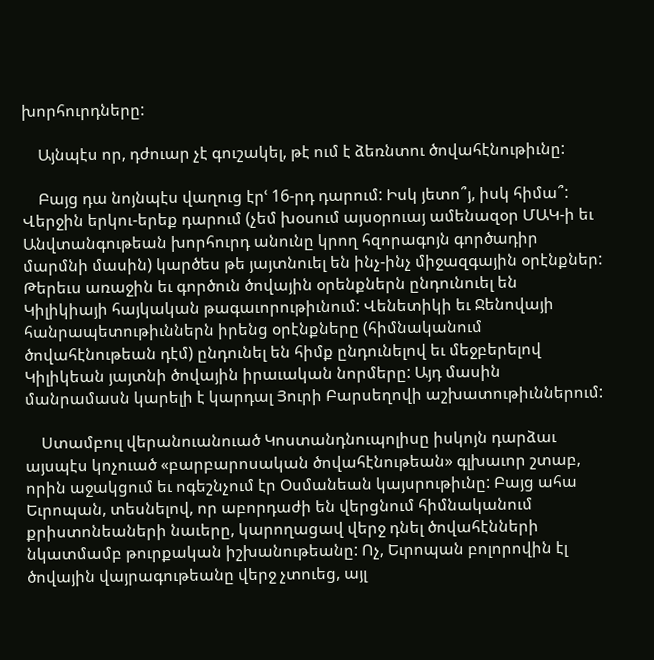խորհուրդները:

    Այնպէս որ, դժուար չէ գուշակել, թէ ում է ձեռնտու ծովահէնութիւնը:

    Բայց դա նոյնպէս վաղուց էրՙ 16-րդ դարում: Իսկ յետո՞յ, իսկ հիմա՞: Վերջին երկու-երեք դարում (չեմ խօսում այսօրուայ ամենազօր ՄԱԿ-ի եւ Անվտանգութեան խորհուրդ անունը կրող հզորագոյն գործադիր մարմնի մասին) կարծես թե յայտնուել են ինչ-ինչ միջազգային օրէնքներ: Թերեւս առաջին եւ գործուն ծովային օրենքներն ընդունուել են Կիլիկիայի հայկական թագաւորութիւնում: Վենետիկի եւ Ջենովայի հանրապետութիւններն իրենց օրէնքները (հիմնականում ծովահէնութեան դէմ) ընդունել են հիմք ընդունելով եւ մեջբերելով Կիլիկեան յայտնի ծովային իրաւական նորմերը: Այդ մասին մանրամասն կարելի է կարդալ Յուրի Բարսեղովի աշխատութիւններում:

    Ստամբուլ վերանուանուած Կոստանդնուպոլիսը իսկոյն դարձաւ այսպէս կոչուած «բարբարոսական ծովահէնութեան» գլխաւոր շտաբ, որին աջակցում եւ ոգեշնչում էր Օսմանեան կայսրութիւնը: Բայց ահա Եւրոպան, տեսնելով, որ աբորդաժի են վերցնում հիմնականում քրիստոնեաների նաւերը, կարողացավ վերջ դնել ծովահէնների նկատմամբ թուրքական իշխանութեանը: Ոչ, Եւրոպան բոլորովին էլ ծովային վայրագութեանը վերջ չտուեց, այլ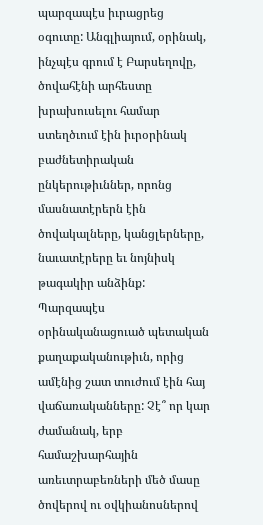պարզապէս իւրացրեց օգուտը: Անգլիայում, օրինակ, ինչպէս գրում է Բարսեղովը, ծովահէնի արհեստը խրախուսելու համար ստեղծւում էին իւրօրինակ բաժնետիրական ընկերութիւններ, որոնց մասնատէրերն էին ծովակալները, կանցլերները, նաւատէրերը եւ նոյնիսկ թագակիր անձինք: Պարզապէս օրինականացուած պետական քաղաքականութիւն, որից ամէնից շատ տուժում էին հայ վաճառականները: Չէ՞ որ կար ժամանակ, երբ համաշխարհային առեւտրաբեռների մեծ մասը ծովերով ու օվկիանոսներով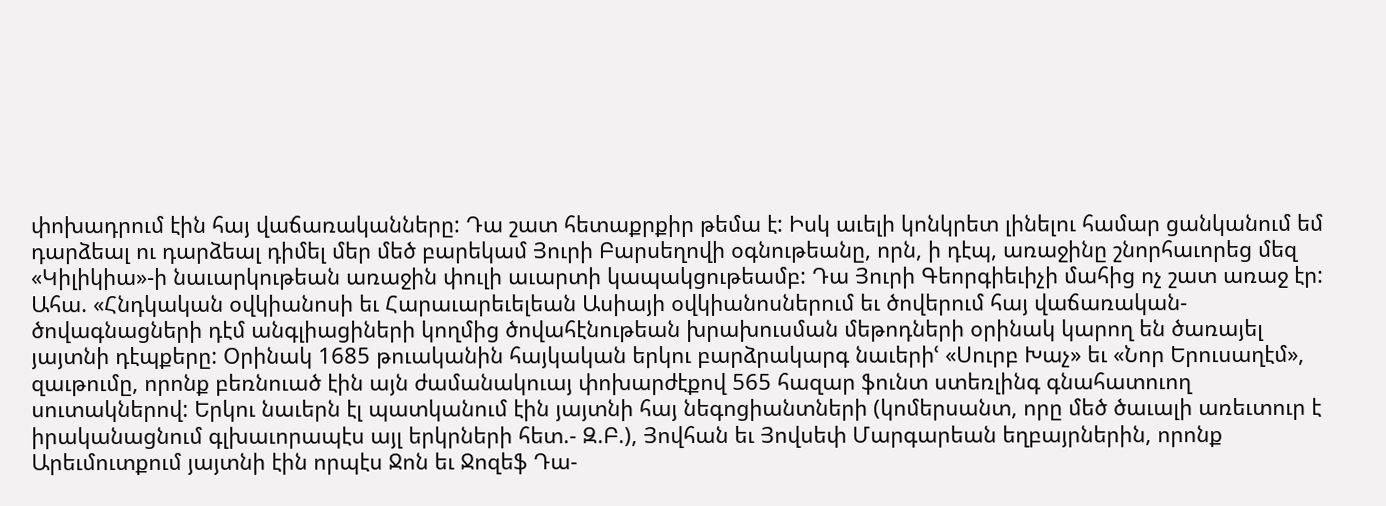փոխադրում էին հայ վաճառականները: Դա շատ հետաքրքիր թեմա է: Իսկ աւելի կոնկրետ լինելու համար ցանկանում եմ դարձեալ ու դարձեալ դիմել մեր մեծ բարեկամ Յուրի Բարսեղովի օգնութեանը, որն, ի դէպ, առաջինը շնորհաւորեց մեզ «Կիլիկիա»-ի նաւարկութեան առաջին փուլի աւարտի կապակցութեամբ: Դա Յուրի Գեորգիեւիչի մահից ոչ շատ առաջ էր: Ահա. «Հնդկական օվկիանոսի եւ Հարաւարեւելեան Ասիայի օվկիանոսներում եւ ծովերում հայ վաճառական-ծովագնացների դէմ անգլիացիների կողմից ծովահէնութեան խրախուսման մեթոդների օրինակ կարող են ծառայել յայտնի դէպքերը: Օրինակ 1685 թուականին հայկական երկու բարձրակարգ նաւերիՙ «Սուրբ Խաչ» եւ «Նոր Երուսաղէմ», զաւթումը, որոնք բեռնուած էին այն ժամանակուայ փոխարժէքով 565 հազար ֆունտ ստեռլինգ գնահատուող սուտակներով: Երկու նաւերն էլ պատկանում էին յայտնի հայ նեգոցիանտների (կոմերսանտ, որը մեծ ծաւալի առեւտուր է իրականացնում գլխաւորապէս այլ երկրների հետ.- Զ.Բ.), Յովհան եւ Յովսեփ Մարգարեան եղբայրներին, որոնք Արեւմուտքում յայտնի էին որպէս Ջոն եւ Ջոզեֆ Դա-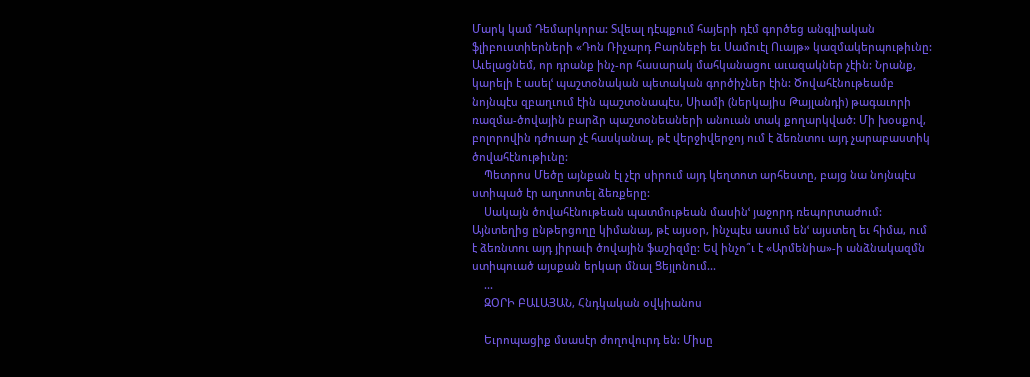Մարկ կամ Դեմարկորա: Տվեալ դէպքում հայերի դէմ գործեց անգլիական ֆլիբուստիերների «Դոն Ռիչարդ Բարնեբի եւ Սամուէլ Ուայթ» կազմակերպութիւնը: Աւելացնեմ, որ դրանք ինչ-որ հասարակ մահկանացու աւազակներ չէին: Նրանք, կարելի է ասելՙ պաշտօնական պետական գործիչներ էին: Ծովահէնութեամբ նոյնպէս զբաղւում էին պաշտօնապէս, Սիամի (ներկայիս Թայլանդի) թագաւորի ռազմա-ծովային բարձր պաշտօնեաների անուան տակ քողարկված: Մի խօսքով, բոլորովին դժուար չէ հասկանալ, թէ վերջիվերջոյ ում է ձեռնտու այդ չարաբաստիկ ծովահէնութիւնը:
    Պետրոս Մեծը այնքան էլ չէր սիրում այդ կեղտոտ արհեստը, բայց նա նոյնպէս ստիպած էր աղտոտել ձեռքերը:
    Սակայն ծովահէնութեան պատմութեան մասինՙ յաջորդ ռեպորտաժում: Այնտեղից ընթերցողը կիմանայ, թէ այսօր, ինչպէս ասում ենՙ այստեղ եւ հիմա, ում է ձեռնտու այդ յիրաւի ծովային ֆաշիզմը: Եվ ինչո՞ւ է «Արմենիա»-ի անձնակազմն ստիպուած այսքան երկար մնալ Ցեյլոնում...
    ...
    ԶՕՐԻ ԲԱԼԱՅԱՆ, Հնդկական օվկիանոս

    Եւրոպացիք մսասէր ժողովուրդ են: Միսը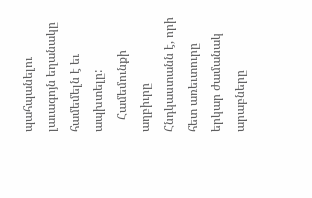պահպանելու լաւագոյն եղանակը համեմելն է եւ ապխտելը:
    Համեմունքի աղբիւրը Հնդկաստանն է, որի հետ առեւտուրը երկար ժամանակ արաբները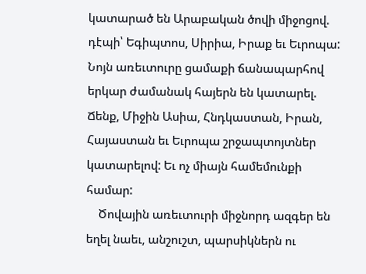կատարած են Արաբական ծովի միջոցով. դէպի՝ Եգիպտոս, Սիրիա, Իրաք եւ Եւրոպա: Նոյն առեւտուրը ցամաքի ճանապարհով երկար ժամանակ հայերն են կատարել. Ճենք, Միջին Ասիա, Հնդկաստան, Իրան, Հայաստան եւ Եւրոպա շրջապտոյտներ կատարելով: Եւ ոչ միայն համեմունքի համար:
    Ծովային առեւտուրի միջնորդ ազգեր են եղել նաեւ, անշուշտ, պարսիկներն ու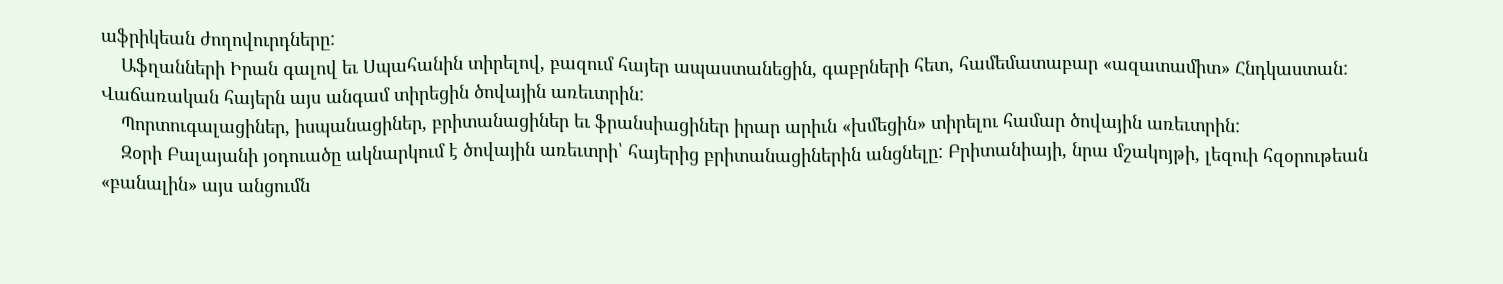աֆրիկեան ժողովուրդները:
    Աֆղանների Իրան գալով եւ Սպահանին տիրելով, բազում հայեր ապաստանեցին, գաբրների հետ, համեմատաբար «ազատամիտ» Հնդկաստան: Վաճառական հայերն այս անգամ տիրեցին ծովային առեւտրին:
    Պորտուգալացիներ, իսպանացիներ, բրիտանացիներ եւ ֆրանսիացիներ իրար արիւն «խմեցին» տիրելու համար ծովային առեւտրին:
    Զօրի Բալայանի յօդուածը ակնարկում է ծովային առեւտրի՝ հայերից բրիտանացիներին անցնելը: Բրիտանիայի, նրա մշակոյթի, լեզուի հզօրութեան «բանալին» այս անցումն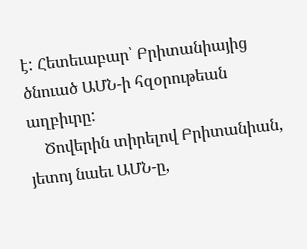է: Հետեւաբար՝ Բրիտանիայից ծնուած ԱՄՆ-ի հզօրութեան աղբիւրը:
    Ծովերին տիրելով Բրիտանիան, յետոյ նաեւ ԱՄՆ-ը,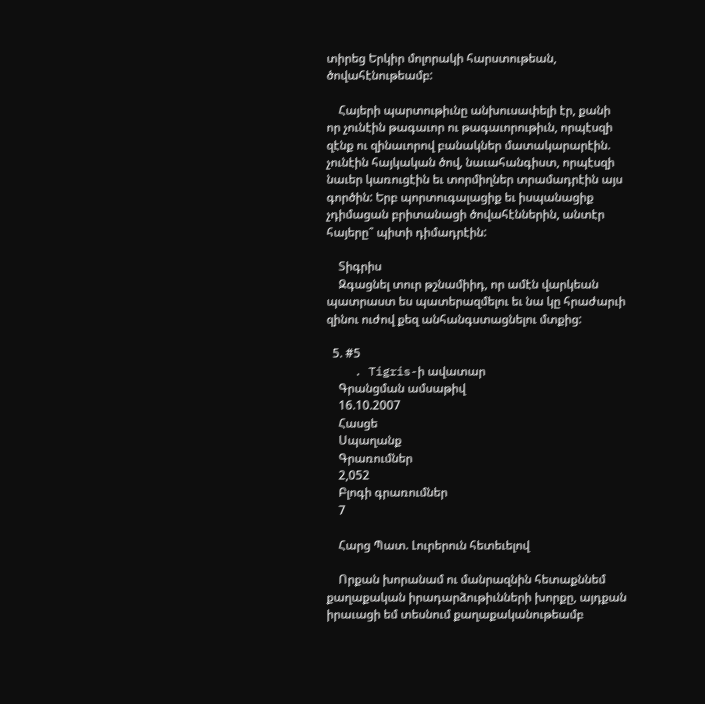տիրեց Երկիր մոլորակի հարստութեան, ծովահէնութեամբ:

    Հայերի պարտութիւնը անխուսափելի էր, քանի որ չունէին թագաւոր ու թագաւորութիւն, որպէսզի զէնք ու զինաւորով բանակներ մատակարարէին. չունէին հայկական ծով, նաւահանգիստ, որպէսզի նաւեր կառուցէին եւ տորմիղներ տրամադրէին այս գործին: Երբ պորտուգալացիք եւ իսպանացիք չդիմացան բրիտանացի ծովահէններին, անտէր հայերը՞ պիտի դիմադրէին:

    Տիգրիս
    Զգացնել տուր թշնամիիդ, որ ամէն վարկեան պատրաստ ես պատերազմելու եւ նա կը հրաժարւի զինու ուժով քեզ անհանգստացնելու մտքից:

  5. #5
    . Tigris-ի ավատար
    Գրանցման ամսաթիվ
    16.10.2007
    Հասցե
    Սպաղանք
    Գրառումներ
    2,052
    Բլոգի գրառումներ
    7

    Հարց Պատ. Լուրերուն հետեւելով

    Որքան խորանամ ու մանրազնին հետաքննեմ քաղաքական իրադարձութիւնների խորքը, այդքան իրաւացի եմ տեսնում քաղաքականութեամբ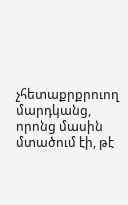չհետաքրքրուող մարդկանց, որոնց մասին մտածում էի, թէ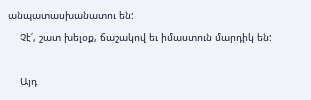անպատասխանատու են:
    Չէ՛, շատ խելօք, ճաշակով եւ իմաստուն մարդիկ են:

    Այդ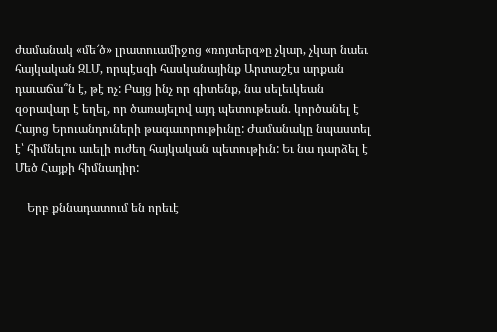ժամանակ «մե՜ծ» լրատուամիջոց «ռոյտերզ»ը չկար, չկար նաեւ հայկական ԶԼՄ, որպէսզի հասկանայինք Արտաշէս արքան դաւաճա՞ն է, թէ ոչ: Բայց ինչ որ գիտենք, նա սելեւկեան զօրավար է եղել, որ ծառայելով այդ պետութեան. կործանել է Հայոց Երուանդուների թագաւորութիւնը: Ժամանակը նպաստել է՝ հիմնելու աւելի ուժեղ հայկական պետութիւն: Եւ նա դարձել է Մեծ Հայքի հիմնադիր:

    Երբ քննադատում են որեւէ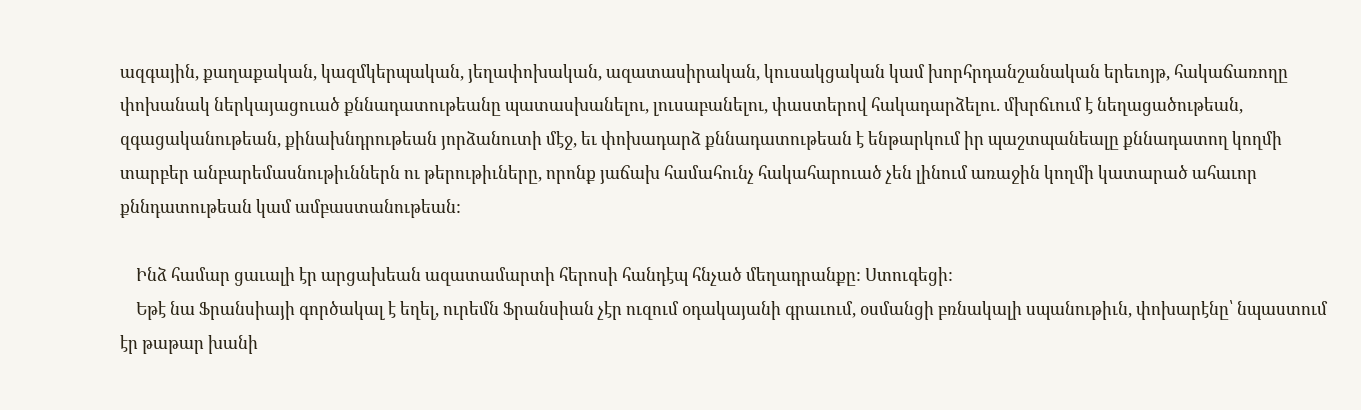ազգային, քաղաքական, կազմկերպական, յեղափոխական, ազատասիրական, կուսակցական կամ խորհրդանշանական երեւոյթ, հակաճառողը փոխանակ ներկայացուած քննադատութեանը պատասխանելու, լուսաբանելու, փաստերով հակադարձելու. մխրճւում է նեղացածութեան, զգացականութեան, քինախնդրութեան յորձանուտի մէջ, եւ փոխադարձ քննադատութեան է ենթարկում իր պաշտպանեալը քննադատող կողմի տարբեր անբարեմասնութիւններն ու թերութիւները, որոնք յաճախ համահունչ հակահարուած չեն լինում առաջին կողմի կատարած ահաւոր քննդատութեան կամ ամբաստանութեան:

    Ինձ համար ցաւալի էր արցախեան ազատամարտի հերոսի հանդէպ հնչած մեղադրանքը: Ստուգեցի:
    Եթէ նա Ֆրանսիայի գործակալ է եղել, ուրեմն Ֆրանսիան չէր ուզում օդակայանի գրաւում, օսմանցի բռնակալի սպանութիւն, փոխարէնը՝ նպաստում էր թաթար խանի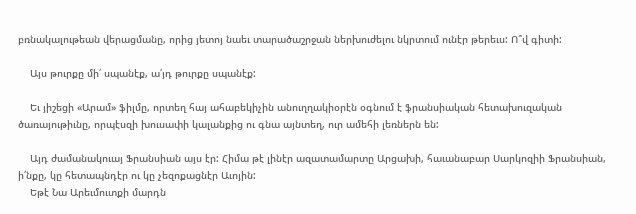բռնակալութեան վերացմանը, որից յետոյ նաեւ տարածաշրջան ներխուժելու նկրտում ունէր թերեւս: Ո՞վ գիտի:

    Այս թուրքը մի՛ սպանէք, ա՛յդ թուրքը սպանէք:

    Եւ յիշեցի «Արամ» ֆիլմը, որտեղ հայ ահաբեկիչին անուղղակիօրէն օգնում է ֆրանսիական հետախուզական ծառայութիւնը, որպէսզի խուսափի կալանքից ու գնա այնտեղ, ուր ամեհի լեռներն են:

    Այդ ժամանակուայ Ֆրանսիան այս էր: Հիմա թէ լինէր ազատամարտը Արցախի, հաւանաբար Սարկոզիի Ֆրանսիան, ի՛նքը, կը հետապնդէր ու կը չեզոքացնէր Աւոյին:
    Եթէ Նա Արեւմուտքի մարդն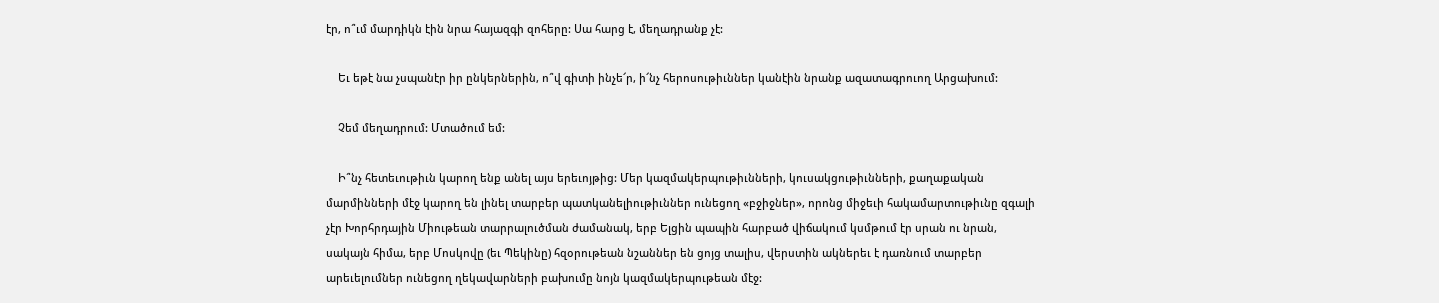էր, ո՞ւմ մարդիկն էին նրա հայազգի զոհերը: Սա հարց է, մեղադրանք չէ:

    Եւ եթէ նա չսպանէր իր ընկերներին, ո՞վ գիտի ինչե՜ր, ի՜նչ հերոսութիւններ կանէին նրանք ազատագրուող Արցախում:

    Չեմ մեղադրում: Մտածում եմ:

    Ի՞նչ հետեւութիւն կարող ենք անել այս երեւոյթից: Մեր կազմակերպութիւնների, կուսակցութիւնների, քաղաքական մարմինների մէջ կարող են լինել տարբեր պատկանելիութիւններ ունեցող «բջիջներ», որոնց միջեւի հակամարտութիւնը զգալի չէր Խորհրդային Միութեան տարրալուծման ժամանակ, երբ Ելցին պապին հարբած վիճակում կսմթում էր սրան ու նրան, սակայն հիմա, երբ Մոսկովը (եւ Պեկինը) հզօրութեան նշաններ են ցոյց տալիս, վերստին ակներեւ է դառնում տարբեր արեւելումներ ունեցող ղեկավարների բախումը նոյն կազմակերպութեան մէջ: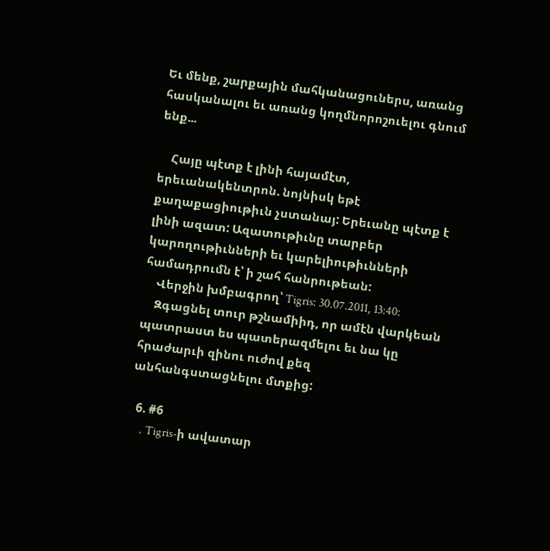Եւ մենք, շարքային մահկանացուներս, առանց հասկանալու եւ առանց կողմնորոշուելու գնում ենք...

    Հայը պէտք է լինի հայամէտ, երեւանակենտրոն. նոյնիսկ եթէ քաղաքացիութիւն չստանայ: Երեւանը պէտք է լինի ազատ: Ազատութիւնը տարբեր կարողութիւնների եւ կարելիութիւնների համադրումն է՝ ի շահ հանրութեան:
    Վերջին խմբագրող՝ Tigris: 30.07.2011, 13:40:
    Զգացնել տուր թշնամիիդ, որ ամէն վարկեան պատրաստ ես պատերազմելու եւ նա կը հրաժարւի զինու ուժով քեզ անհանգստացնելու մտքից:

  6. #6
    . Tigris-ի ավատար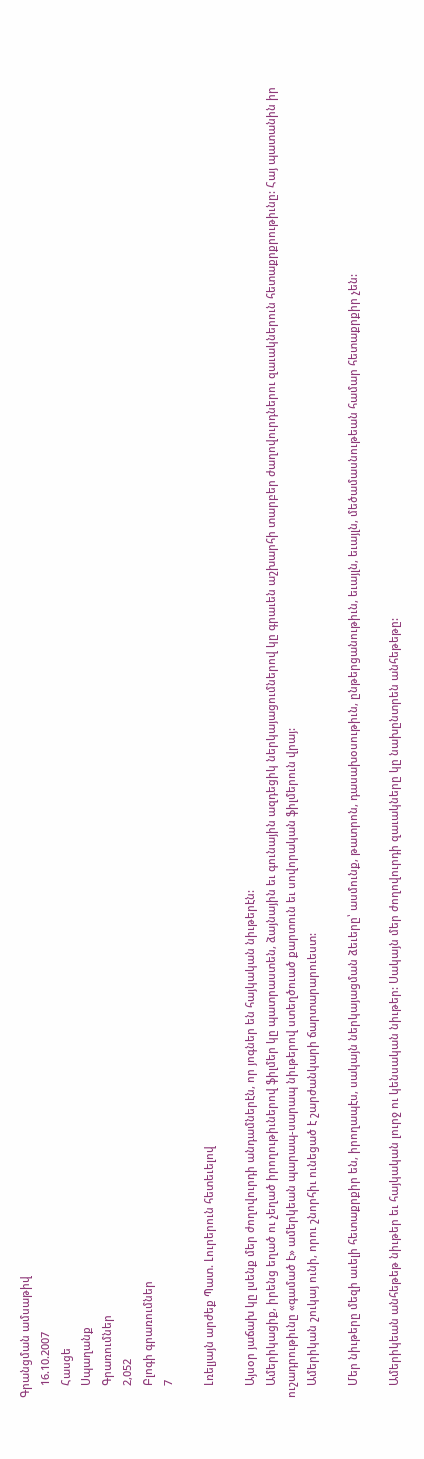Գրանցման ամսաթիվ
    16.10.2007
    Հասցե
    Սպաղանք
    Գրառումներ
    2,052
    Բլոգի գրառումներ
    7

    Լռելյայն արժեք Պատ. Լուրերուն հետեւելով

    Այսօր յաճախ կը լսենք մեր ժողովուրդի անդամներէն, որ յոգներ են հայկական նիւթերէն:
    Ամերիկացիք, իրենց եղած ու չեղած իրողութիւներով ֆիլմեր կը պատրաստեն, ձայնային եւ գունային ազդեցիկ ներկայացումներով կը գրաւեն աշխարհի տարբեր ժաղովուրդներու զաւակներուն հետաքրքրութիւնը: Հայ պատանին իր ուշադրութիւնը «գամած է» ամերկեան պարապ-սարապ նիւթերով ստեղծուած քարտուն եւ սովորական ֆիլմերուն վրայ:
    Ամերիկան շուկայ ունի, որու շնորհիւ ունեցած է շարժանկարի ճարտարարուեստ:

    Մեր նիւթերը մեզի աւելի հետաքրքիր են, իրողապէս, սակայն ներկայացման ձեւերը՝ ասմունք, թատրոն, դասախօսութիւն, ընթերցանութիւն, եւայլն, եւայլն, մեծամասնութեան համար հետաքրքիր չեն:

    Ամերիկեան անհեթեթ նիւթեր եւ հայկական լուրջ ու կենսական նիւթեր: Սակայն մեր ժողովուրդի զաւակները կը նախընտրեն անհեթեթը: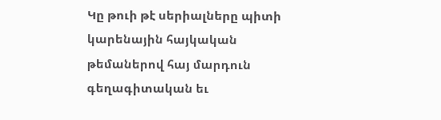Կը թուի թէ սերիալները պիտի կարենային հայկական թեմաներով հայ մարդուն գեղագիտական եւ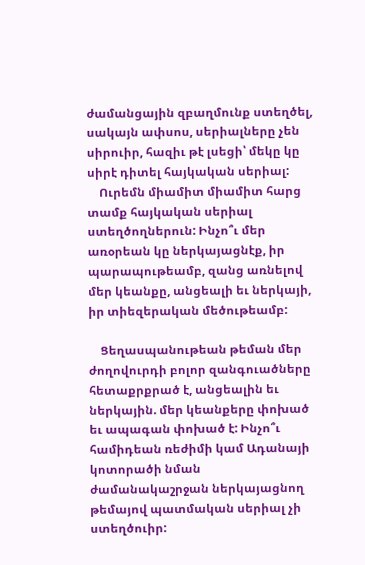ժամանցային զբաղմունք ստեղծել, սակայն ափսոս, սերիալները չեն սիրուիր, հազիւ թէ լսեցի՝ մեկը կը սիրէ դիտել հայկական սերիալ:
    Ուրեմն միամիտ միամիտ հարց տամք հայկական սերիալ ստեղծողներուն: Ինչո՞ւ մեր առօրեան կը ներկայացնէք, իր պարապութեամբ, զանց առնելով մեր կեանքը, անցեալի եւ ներկայի, իր տիեզերական մեծութեամբ:

    Ցեղասպանութեան թեման մեր ժողովուրդի բոլոր զանգուածները հետաքրքրած է, անցեալին եւ ներկային. մեր կեանքերը փոխած եւ ապագան փոխած է: Ինչո՞ւ համիդեան ռեժիմի կամ Ադանայի կոտորածի նման ժամանակաշրջան ներկայացնող թեմայով պատմական սերիալ չի ստեղծուիր: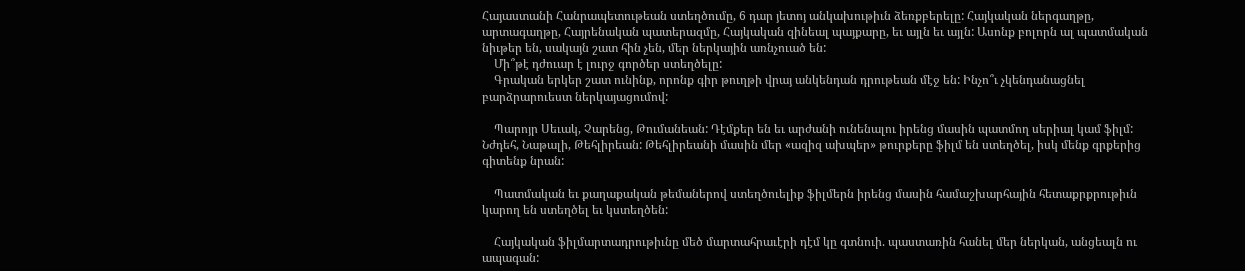Հայաստանի Հանրապետութեան ստեղծումը, 6 դար յետոյ անկախութիւն ձեռքբերելը: Հայկական ներգաղթը, արտագաղթը, Հայրենական պատերազմը, Հայկական զինեալ պայքարը, եւ այլն եւ այլն: Ասոնք բոլորն ալ պատմական նիւթեր են, սակայն շատ հին չեն, մեր ներկային առնչուած են:
    Մի՞թէ դժուար է լուրջ գործեր ստեղծելը:
    Գրական երկեր շատ ունինք, որոնք գիր թուղթի վրայ անկենդան դրութեան մէջ են: Ինչո՞ւ չկենդանացնել բարձրարուեստ ներկայացումով:

    Պարոյր Սեւակ, Չարենց, Թումանեան: Դէմքեր են եւ արժանի ունենալու իրենց մասին պատմող սերիալ կամ ֆիլմ: Նժդեհ, Նաթալի, Թեհլիրեան: Թեհլիրեանի մասին մեր «ազիզ ախպեր» թուրքերը ֆիլմ են ստեղծել, իսկ մենք գրքերից գիտենք նրան:

    Պատմական եւ քաղաքական թեմաներով ստեղծուելիք ֆիլմերն իրենց մասին համաշխարհային հետաքրքրութիւն կարող են ստեղծել եւ կստեղծեն:

    Հայկական ֆիլմարտադրութիւնը մեծ մարտահրաւէրի դէմ կը գտնուի. պաստառին հանել մեր ներկան, անցեալն ու ապագան: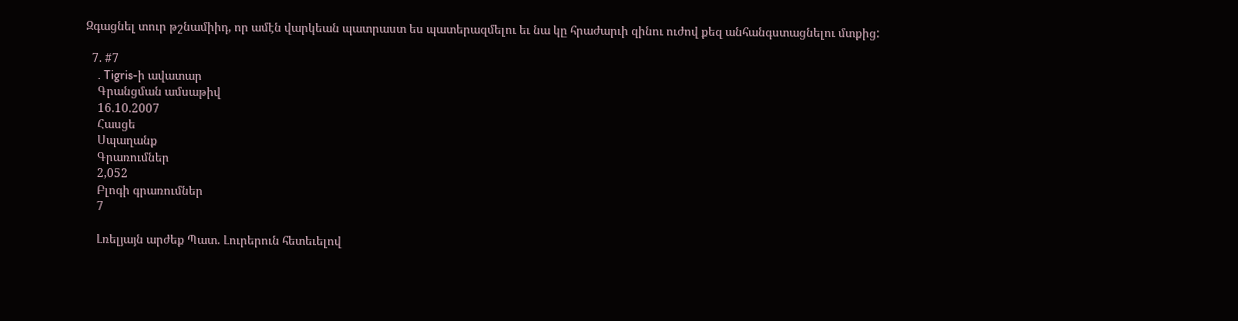Զգացնել տուր թշնամիիդ, որ ամէն վարկեան պատրաստ ես պատերազմելու եւ նա կը հրաժարւի զինու ուժով քեզ անհանգստացնելու մտքից:

  7. #7
    . Tigris-ի ավատար
    Գրանցման ամսաթիվ
    16.10.2007
    Հասցե
    Սպաղանք
    Գրառումներ
    2,052
    Բլոգի գրառումներ
    7

    Լռելյայն արժեք Պատ. Լուրերուն հետեւելով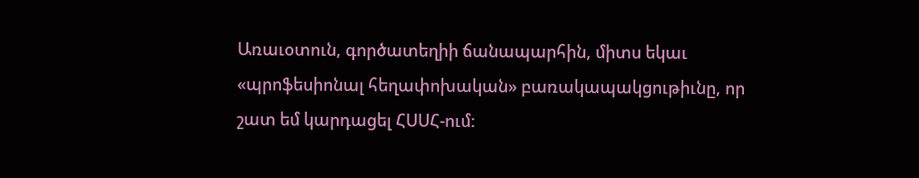Առաւօտուն, գործատեղիի ճանապարհին, միտս եկաւ «պրոֆեսիոնալ հեղափոխական» բառակապակցութիւնը, որ շատ եմ կարդացել ՀՍՍՀ-ում: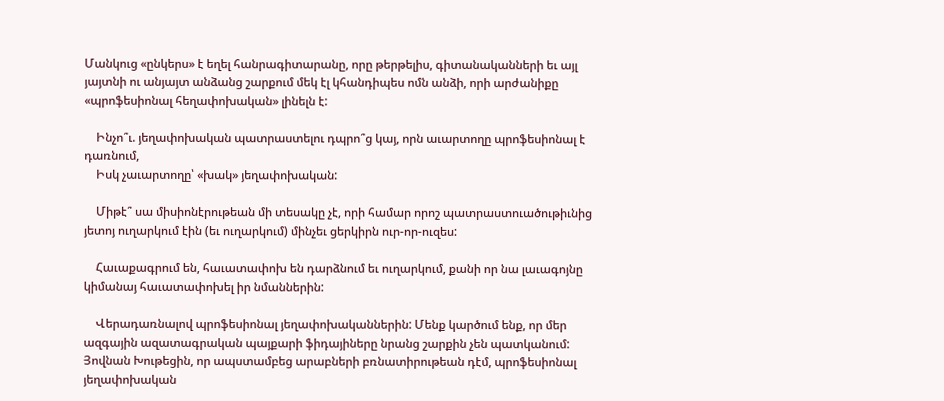Մանկուց «ընկերս» է եղել հանրագիտարանը, որը թերթելիս, գիտանականների եւ այլ յայտնի ու անյայտ անձանց շարքում մեկ էլ կհանդիպես ոմն անձի, որի արժանիքը «պրոֆեսիոնալ հեղափոխական» լինելն է:

    Ինչո՞ւ. յեղափոխական պատրաստելու դպրո՞ց կայ, որն աւարտողը պրոֆեսիոնալ է դառնում,
    Իսկ չաւարտողը՝ «խակ» յեղափոխական:

    Միթէ՞ սա միսիոնէրութեան մի տեսակը չէ, որի համար որոշ պատրաստուածութիւնից յետոյ ուղարկում էին (եւ ուղարկում) մինչեւ ցերկիրն ուր-որ-ուզես:

    Հաւաքագրում են, հաւատափոխ են դարձնում եւ ուղարկում, քանի որ նա լաւագոյնը կիմանայ հաւատափոխել իր նմաններին:

    Վերադառնալով պրոֆեսիոնալ յեղափոխականներին: Մենք կարծում ենք, որ մեր ազգային ազատագրական պայքարի ֆիդայիները նրանց շարքին չեն պատկանում: Յովնան Խութեցին, որ ապստամբեց արաբների բռնատիրութեան դէմ, պրոֆեսիոնալ յեղափոխական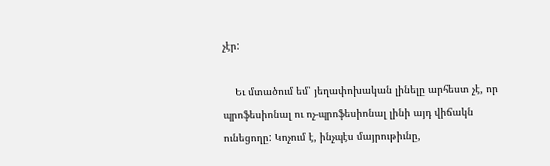չէր:

    Եւ մտածում եմ՝ յեղափոխական լինելը արհեստ չէ, որ պրոֆեսիոնալ ու ոչ-պրոֆեսիոնալ լինի այդ վիճակն ունեցողը: Կոչում է, ինչպէս մայրութիւնը,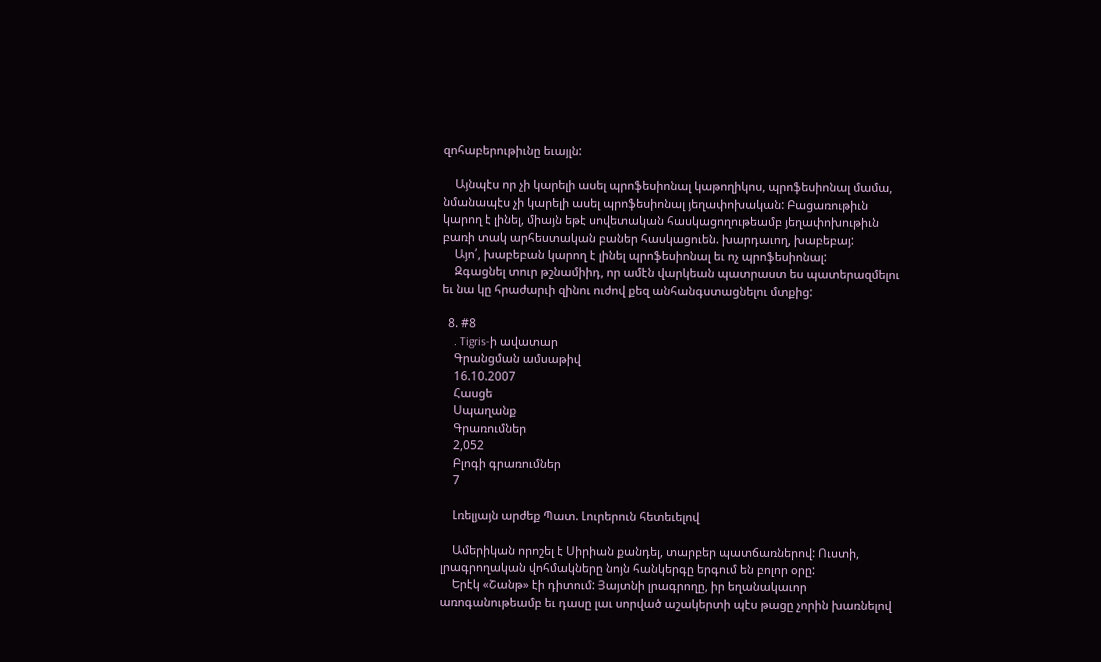զոհաբերութիւնը եւայլն:

    Այնպէս որ չի կարելի ասել պրոֆեսիոնալ կաթողիկոս, պրոֆեսիոնալ մամա, նմանապէս չի կարելի ասել պրոֆեսիոնալ յեղափոխական: Բացառութիւն կարող է լինել, միայն եթէ սովետական հասկացողութեամբ յեղափոխութիւն բառի տակ արհեստական բաներ հասկացուեն. խարդաւող, խաբեբայ:
    Այո՛, խաբեբան կարող է լինել պրոֆեսիոնալ եւ ոչ պրոֆեսիոնալ:
    Զգացնել տուր թշնամիիդ, որ ամէն վարկեան պատրաստ ես պատերազմելու եւ նա կը հրաժարւի զինու ուժով քեզ անհանգստացնելու մտքից:

  8. #8
    . Tigris-ի ավատար
    Գրանցման ամսաթիվ
    16.10.2007
    Հասցե
    Սպաղանք
    Գրառումներ
    2,052
    Բլոգի գրառումներ
    7

    Լռելյայն արժեք Պատ. Լուրերուն հետեւելով

    Ամերիկան որոշել է Սիրիան քանդել, տարբեր պատճառներով: Ուստի, լրագրողական վոհմակները նոյն հանկերգը երգում են բոլոր օրը:
    Երէկ «Շանթ» էի դիտում: Յայտնի լրագրողը, իր եղանակաւոր առոգանութեամբ եւ դասը լաւ սորված աշակերտի պէս թացը չորին խառնելով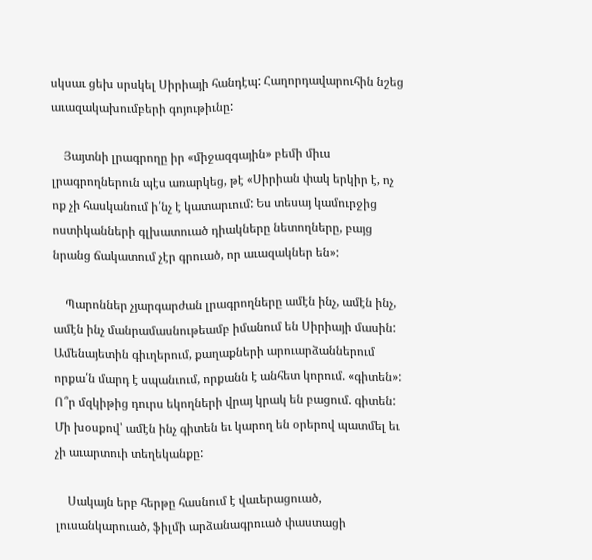սկսաւ ցեխ սրսկել Սիրիայի հանդէպ: Հաղորդավարուհին նշեց աւազակախումբերի գոյութիւնը:

    Յայտնի լրագրողը իր «միջազգային» բեմի միւս լրագրողներուն պէս առարկեց, թէ «Սիրիան փակ երկիր է, ոչ ոք չի հասկանում ի՛նչ է կատարւում: Ես տեսայ կամուրջից ոստիկանների գլխատուած դիակները նետողները, բայց նրանց ճակատում չէր գրուած, որ աւազակներ են»:

    Պարոններ չյարգարժան լրագրողները ամէն ինչ, ամէն ինչ, ամէն ինչ մանրամասնութեամբ իմանում են Սիրիայի մասին: Ամենայետին գիւղերում, քաղաքների արուարձաններում որքա՛ն մարդ է սպանւում, որքանն է անհետ կորում. «գիտեն»: Ո՞ր մզկիթից դուրս եկողների վրայ կրակ են բացում. գիտեն: Մի խօսքով՝ ամէն ինչ գիտեն եւ կարող են օրերով պատմել եւ չի աւարտուի տեղեկանքը:

    Սակայն երբ հերթը հասնում է վաւերացուած, լուսանկարուած, ֆիլմի արձանագրուած փաստացի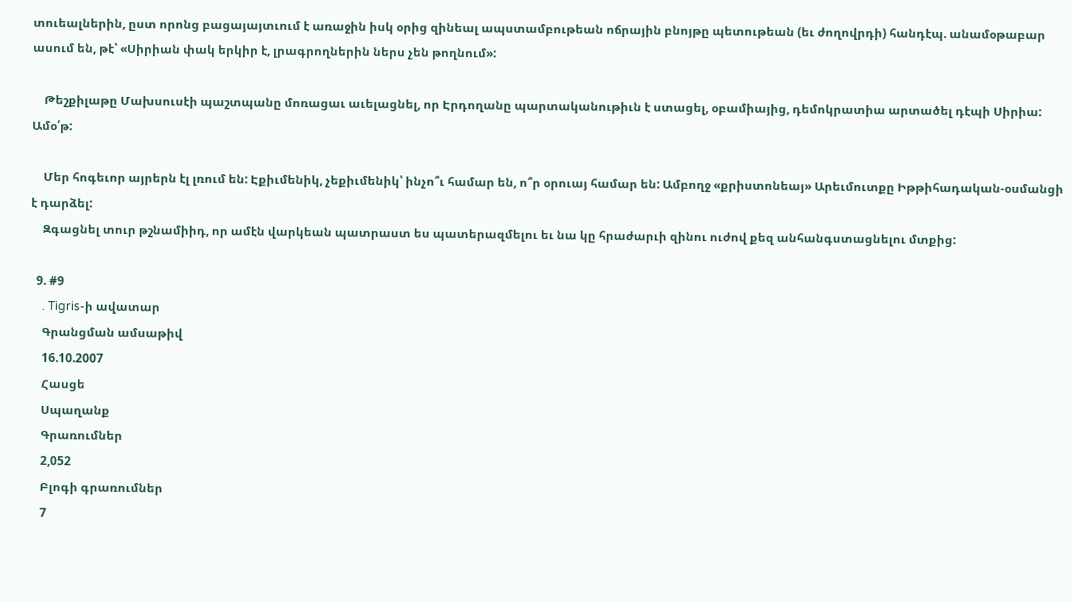տուեալներին, ըստ որոնց բացայայտւում է առաջին իսկ օրից զինեալ ապստամբութեան ոճրային բնոյթը պետութեան (եւ ժողովրդի) հանդէպ. անամօթաբար ասում են, թէ՝ «Սիրիան փակ երկիր է, լրագրողներին ներս չեն թողնում»:

    Թեշքիլաթը Մախսուսէի պաշտպանը մոռացաւ աւելացնել, որ Էրդողանը պարտականութիւն է ստացել, օբամիայից, դեմոկրատիա արտածել դէպի Սիրիա: Ամօ՛թ:

    Մեր հոգեւոր այրերն էլ լռում են: Էքիւմենիկ, չեքիւմենիկ՝ ինչո՞ւ համար են, ո՞ր օրուայ համար են: Ամբողջ «քրիստոնեայ» Արեւմուտքը Իթթիհադական-օսմանցի է դարձել:
    Զգացնել տուր թշնամիիդ, որ ամէն վարկեան պատրաստ ես պատերազմելու եւ նա կը հրաժարւի զինու ուժով քեզ անհանգստացնելու մտքից:

  9. #9
    . Tigris-ի ավատար
    Գրանցման ամսաթիվ
    16.10.2007
    Հասցե
    Սպաղանք
    Գրառումներ
    2,052
    Բլոգի գրառումներ
    7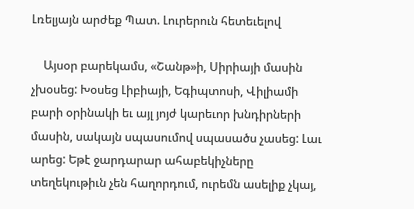Լռելյայն արժեք Պատ. Լուրերուն հետեւելով

    Այսօր բարեկամս, «Շանթ»ի, Սիրիայի մասին չխօսեց: Խօսեց Լիբիայի, Եգիպտոսի, Վիլիամի բարի օրինակի եւ այլ յոյժ կարեւոր խնդիրների մասին, սակայն սպասումով սպասածս չասեց: Լաւ արեց: Եթէ ջարդարար ահաբեկիչները տեղեկութիւն չեն հաղորդում, ուրեմն ասելիք չկայ,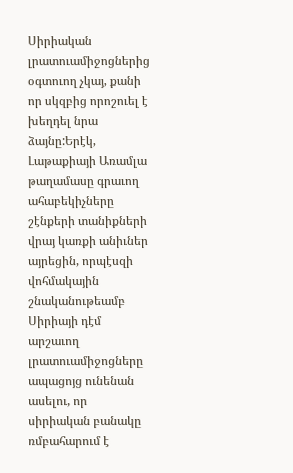Սիրիական լրատուամիջոցներից օգտուող չկայ, քանի որ սկզբից որոշուել է խեղդել նրա ձայնը:Երէկ, Լաթաքիայի Առամլա թաղամասը գրաւող ահաբեկիչները շէնքերի տանիքների վրայ կառքի անիւներ այրեցին, որպէսզի վոհմակային շնականութեամբ Սիրիայի դէմ արշաւող լրատուամիջոցները ապացոյց ունենան ասելու, որ սիրիական բանակը ռմբահարում է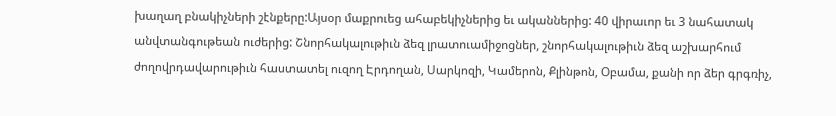խաղաղ բնակիչների շէնքերը:Այսօր մաքրուեց ահաբեկիչներից եւ ականներից: 40 վիրաւոր եւ 3 նահատակ անվտանգութեան ուժերից: Շնորհակալութիւն ձեզ լրատուամիջոցներ, շնորհակալութիւն ձեզ աշխարհում ժողովրդավարութիւն հաստատել ուզող Էրդողան, Սարկոզի, Կամերոն, Քլինթոն, Օբամա, քանի որ ձեր գրգռիչ,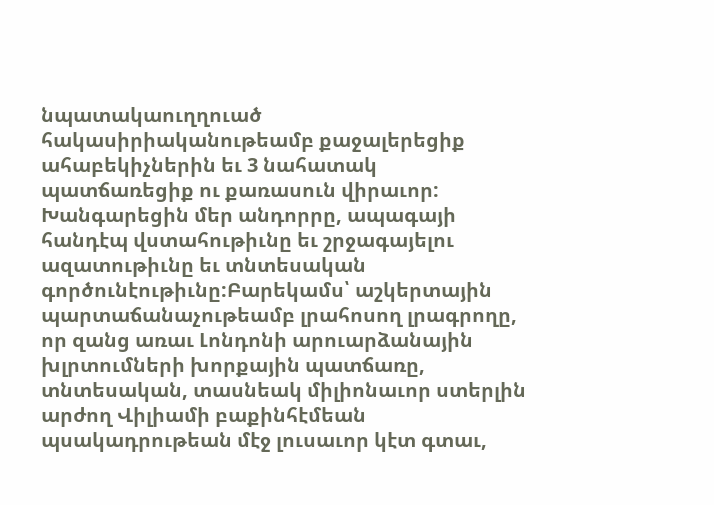նպատակաուղղուած հակասիրիականութեամբ քաջալերեցիք ահաբեկիչներին եւ 3 նահատակ պատճառեցիք ու քառասուն վիրաւոր: Խանգարեցին մեր անդորրը, ապագայի հանդէպ վստահութիւնը եւ շրջագայելու ազատութիւնը եւ տնտեսական գործունէութիւնը:Բարեկամս՝ աշկերտային պարտաճանաչութեամբ լրահոսող լրագրողը, որ զանց առաւ Լոնդոնի արուարձանային խլրտումների խորքային պատճառը, տնտեսական, տասնեակ միլիոնաւոր ստերլին արժող Վիլիամի բաքինհէմեան պսակադրութեան մէջ լուսաւոր կէտ գտաւ,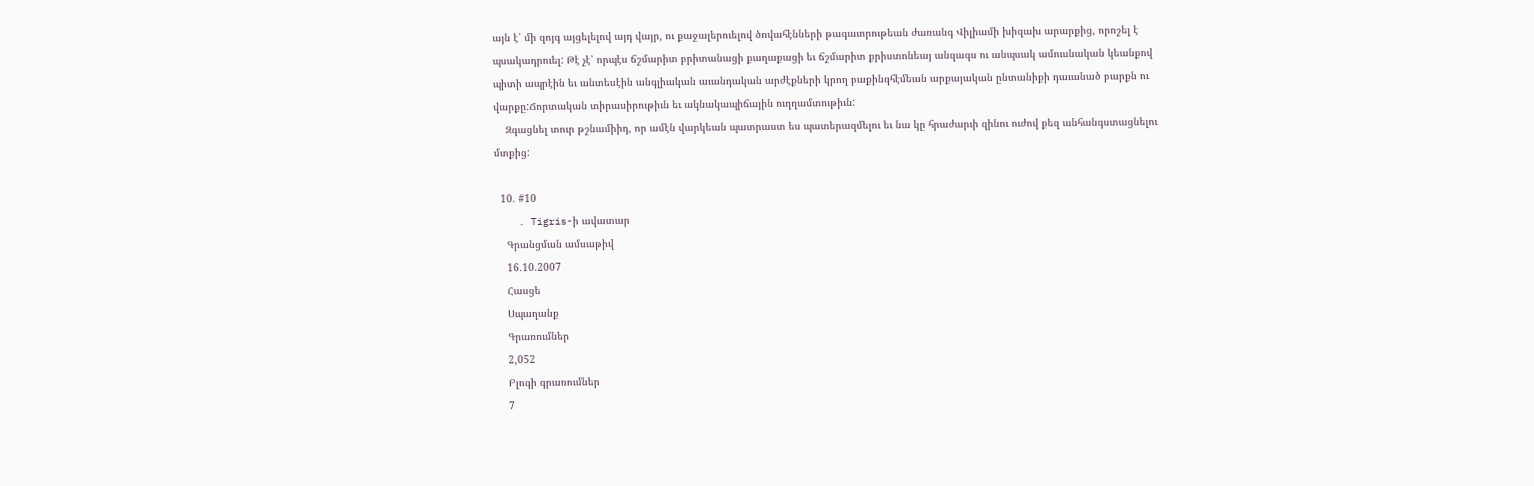այն է՝ մի զոյգ այցելելով այդ վայր, ու քաջալերուելով ծովահէնների թագաւորութեան ժառանգ Վիլիամի խիզախ արարքից, որոշել է պսակադրուել: Թէ չէ՝ որպէս ճշմարիտ բրիտանացի քաղաքացի եւ ճշմարիտ քրիստոնեայ անզագս ու անպսակ ամուսնական կեանքով պիտի ապրէին եւ անտեսէին անգլիական աւանդական արժէքների կրող բաքինգհէմեան արքայական ընտանիքի դաւանած բարքն ու վարքը:Ճորտական տիրասիրութիւն եւ ակնակապիճային ուղղամտութիւն:
    Զգացնել տուր թշնամիիդ, որ ամէն վարկեան պատրաստ ես պատերազմելու եւ նա կը հրաժարւի զինու ուժով քեզ անհանգստացնելու մտքից:

  10. #10
    . Tigris-ի ավատար
    Գրանցման ամսաթիվ
    16.10.2007
    Հասցե
    Սպաղանք
    Գրառումներ
    2,052
    Բլոգի գրառումներ
    7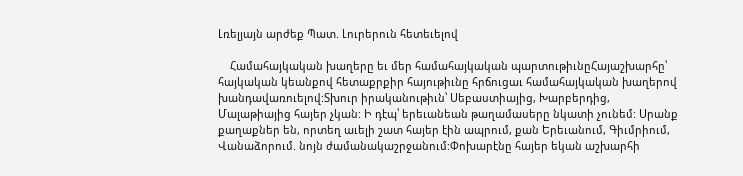Լռելյայն արժեք Պատ. Լուրերուն հետեւելով

    Համահայկական խաղերը եւ մեր համահայկական պարտութիւնըՀայաշխարհը՝ հայկական կեանքով հետաքրքիր հայութիւնը հրճուցաւ համահայկական խաղերով խանդավառուելով:Տխուր իրականութիւն՝ Սեբաստիայից, Խարբերդից, Մալաթիայից հայեր չկան: Ի դէպ՝ երեւանեան թաղամասերը նկատի չունեմ: Սրանք քաղաքներ են, որտեղ աւելի շատ հայեր էին ապրում, քան Երեւանում, Գիւմրիում, Վանաձորում. նոյն ժամանակաշրջանում:Փոխարէնը հայեր եկան աշխարհի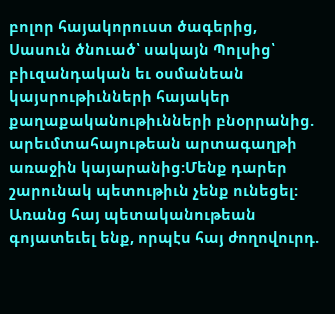բոլոր հայակորուստ ծագերից, Սասուն ծնուած՝ սակայն Պոլսից՝ բիւզանդական եւ օսմանեան կայսրութիւնների հայակեր քաղաքականութիւնների բնօրրանից. արեւմտահայութեան արտագաղթի առաջին կայարանից:Մենք դարեր շարունակ պետութիւն չենք ունեցել: Առանց հայ պետականութեան գոյատեւել ենք, որպէս հայ ժողովուրդ.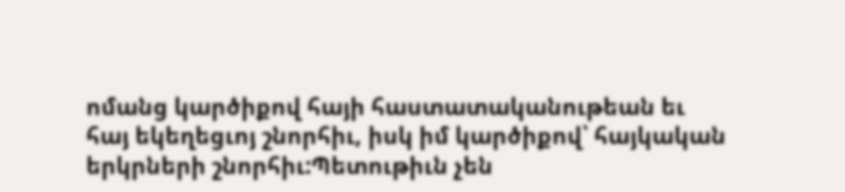ոմանց կարծիքով հայի հաստատականութեան եւ հայ եկեղեցւոյ շնորհիւ, իսկ իմ կարծիքով՝ հայկական երկրների շնորհիւ:Պետութիւն չեն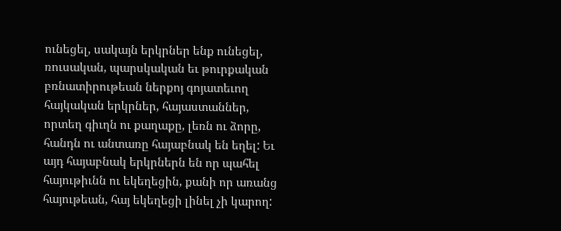ունեցել, սակայն երկրներ ենք ունեցել, ռուսական, պարսկական եւ թուրքական բռնատիրութեան ներքոյ գոյատեւող հայկական երկրներ, հայաստաններ, որտեղ գիւղն ու քաղաքը, լեռն ու ձորը, հանդն ու անտառը հայաբնակ են եղել: Եւ այդ հայաբնակ երկրներն են որ պահել հայութիւնն ու եկեղեցին, քանի որ առանց հայութեան, հայ եկեղեցի լինել չի կարող: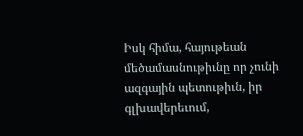Իսկ հիմա, հայութեան մեծամասնութիւնը որ չունի ազգային պետութիւն, իր գլխավերեւում,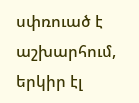սփռուած է աշխարհում, երկիր էլ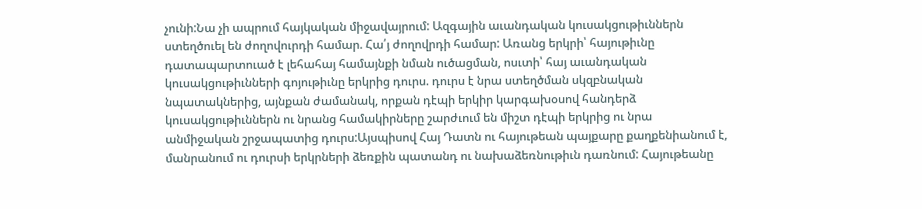չունի:Նա չի ապրում հայկական միջավայրում: Ազգային աւանդական կուսակցութիւններն ստեղծուել են ժողովուրդի համար. Հա՛յ ժողովրդի համար: Առանց երկրի՝ հայութիւնը դատապարտուած է լեհահայ համայնքի նման ուծացման, ոսւտի՝ հայ աւանդական կուսակցութիւնների գոյութիւնը երկրից դուրս. դուրս է նրա ստեղծման սկզբնական նպատակներից, այնքան ժամանակ, որքան դէպի երկիր կարգախօսով հանդերձ կուսակցութիւններն ու նրանց համակիրները շարժւում են միշտ դէպի երկրից ու նրա անմիջական շրջապատից դուրս:Այսպիսով Հայ Դատն ու հայութեան պայքարը քաղքենիանում է, մանրանում ու դուրսի երկրների ձեռքին պատանդ ու նախաձեռնութիւն դառնում: Հայութեանը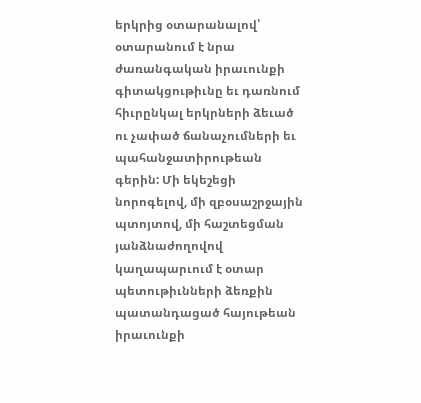երկրից օտարանալով՝ օտարանում է նրա ժառանգական իրաւունքի գիտակցութիւնը եւ դառնում հիւրընկալ երկրների ձեւած ու չափած ճանաչումների եւ պահանջատիրութեան գերին: Մի եկեշեցի նորոգելով, մի զբօսաշրջային պտոյտով, մի հաշտեցման յանձնաժողովով կաղապարւում է օտար պետութիւնների ձեռքին պատանդացած հայութեան իրաւունքի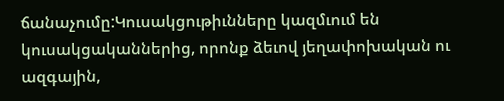ճանաչումը:Կուսակցութիւնները կազմւում են կուսակցականներից, որոնք ձեւով յեղափոխական ու ազգային,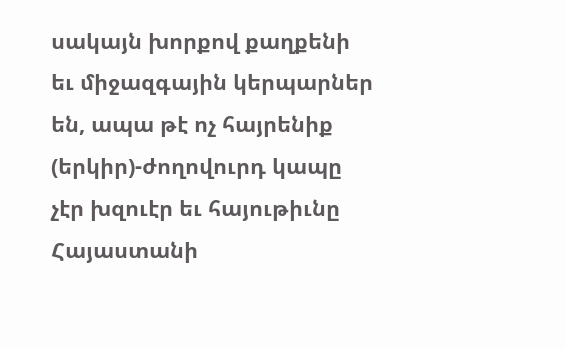սակայն խորքով քաղքենի եւ միջազգային կերպարներ են, ապա թէ ոչ հայրենիք (երկիր)-ժողովուրդ կապը չէր խզուէր եւ հայութիւնը Հայաստանի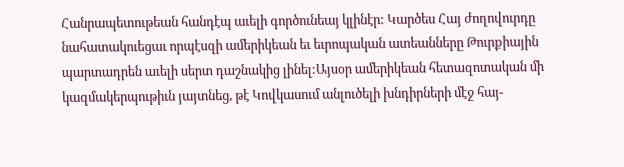Հանրապետութեան հանդէպ աւելի գործունեայ կլինէր: Կարծես Հայ ժողովուրդը նահատակուեցաւ որպէսզի ամերիկեան եւ եւրոպական ատեանները Թուրքիային պարտադրեն աւելի սերտ դաշնակից լինել:Այսօր ամերիկեան հետազոտական մի կազմակերպութիւն յայտնեց, թէ Կովկասում անլուծելի խնդիրների մէջ հայ-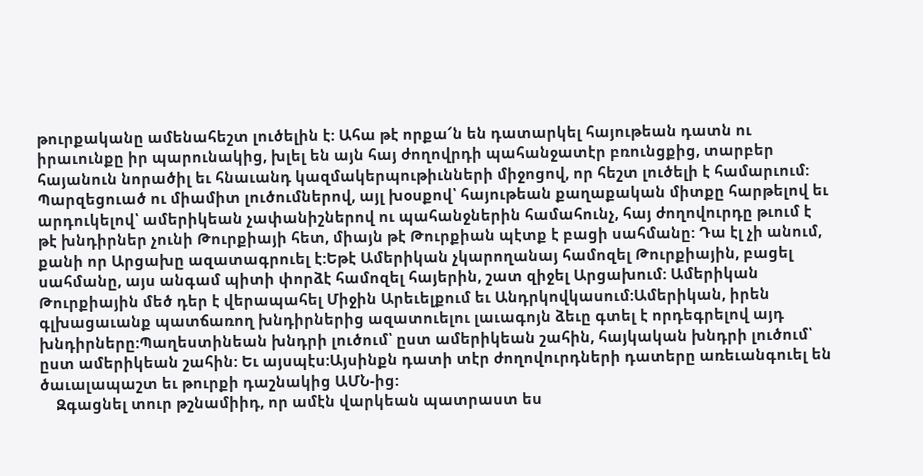թուրքականը ամենահեշտ լուծելին է: Ահա թէ որքա՜ն են դատարկել հայութեան դատն ու իրաւունքը իր պարունակից, խլել են այն հայ ժողովրդի պահանջատէր բռունցքից, տարբեր հայանուն նորածիլ եւ հնաւանդ կազմակերպութիւնների միջոցով, որ հեշտ լուծելի է համարւում: Պարզեցուած ու միամիտ լուծումներով, այլ խօսքով՝ հայութեան քաղաքական միտքը հարթելով եւ արդուկելով՝ ամերիկեան չափանիշներով ու պահանջներին համահունչ, հայ ժողովուրդը թւում է թէ խնդիրներ չունի Թուրքիայի հետ, միայն թէ Թուրքիան պէտք է բացի սահմանը: Դա էլ չի անում, քանի որ Արցախը ազատագրուել է:Եթէ Ամերիկան չկարողանայ համոզել Թուրքիային, բացել սահմանը, այս անգամ պիտի փորձէ համոզել հայերին, շատ զիջել Արցախում: Ամերիկան Թուրքիային մեծ դեր է վերապահել Միջին Արեւելքում եւ Անդրկովկասում:Ամերիկան, իրեն գլխացաւանք պատճառող խնդիրներից ազատուելու լաւագոյն ձեւը գտել է որդեգրելով այդ խնդիրները:Պաղեստինեան խնդրի լուծում՝ ըստ ամերիկեան շահին, հայկական խնդրի լուծում՝ ըստ ամերիկեան շահին: Եւ այսպէս:Այսինքն դատի տէր ժողովուրդների դատերը առեւանգուել են ծաւալապաշտ եւ թուրքի դաշնակից ԱՄՆ-ից:
    Զգացնել տուր թշնամիիդ, որ ամէն վարկեան պատրաստ ես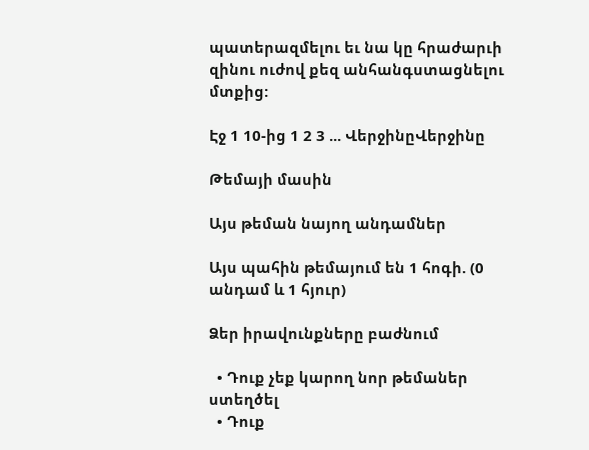պատերազմելու եւ նա կը հրաժարւի զինու ուժով քեզ անհանգստացնելու մտքից:

Էջ 1 10-ից 1 2 3 ... ՎերջինըՎերջինը

Թեմայի մասին

Այս թեման նայող անդամներ

Այս պահին թեմայում են 1 հոգի. (0 անդամ և 1 հյուր)

Ձեր իրավունքները բաժնում

  • Դուք չեք կարող նոր թեմաներ ստեղծել
  • Դուք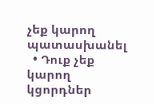չեք կարող պատասխանել
  • Դուք չեք կարող կցորդներ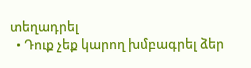տեղադրել
  • Դուք չեք կարող խմբագրել ձեր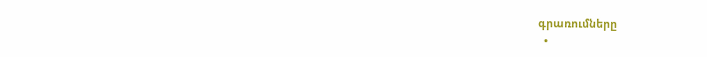գրառումները
  •